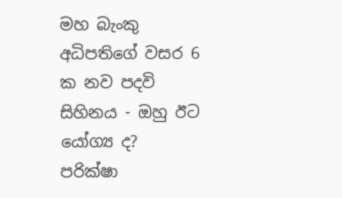මහ බැංකු අධිපතිගේ වසර 6 ක නව පදවි සිහිනය - ඔහු ඊට යෝග්‍ය ද? පරික්ෂා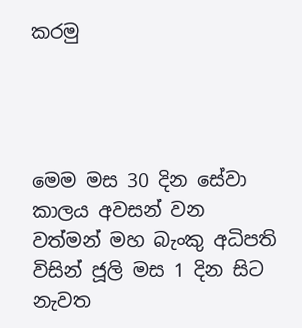කරමු




මෙම මස 30 දින සේවා කාලය අවසන් වන වත්මන් මහ බැංකු අධිපති විසින් ජූලි මස 1 දින සිට නැවත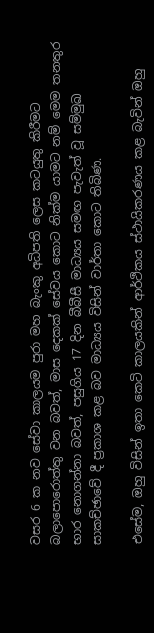වසර 6 ක නව සේවා කාලයම පුරා මහ බැංකු අධිපති ලෙස කටයුතු කිරීමට බලාපොරොත්තු වන බවත්, මාස දෙකක් සේවය කොට නික්ම යාමට නම් මෙම තනතුර භාර නොගන්නා බවත්, පසුගිය 17 දින බීබීසී මාධ්‍යය සමඟ පැවැත් වූ සම්මුඛ සාකච්ඡාවේ දී ප්‍රකාශ කළ බව මාධ්‍යය විසින් වාර්තා කොට තිබිණ.

එසේම, ඔහු විසින් ඉතා කෙටි කාලයකින් ආර්ථිකය ස්ථායිකරණය කළ බැවින් ඔහු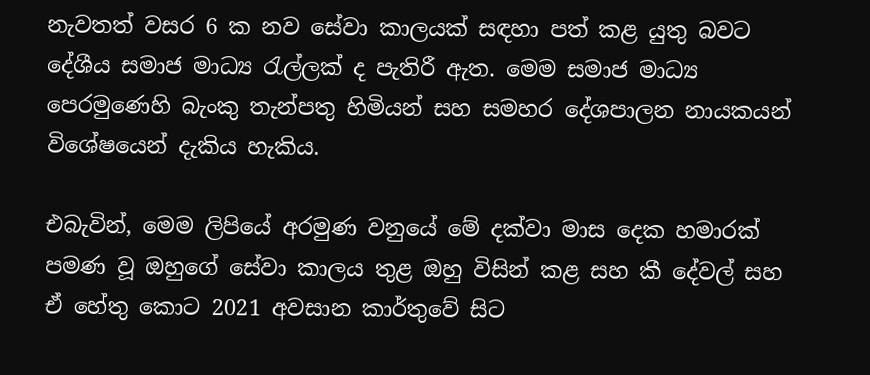නැවතත් වසර 6 ක නව සේවා කාලයක් සඳහා පත් කළ යුතු බවට දේශීය සමාජ මාධ්‍ය රැල්ලක් ද පැතිරී ඇත. මෙම සමාජ මාධ්‍ය පෙරමුණෙහි බැංකු තැන්පතු හිමියන් සහ සමහර දේශපාලන නායකයන් විශේෂයෙන් දැකිය හැකිය.

එබැවින්, මෙම ලිපියේ අරමුණ වනුයේ මේ දක්වා මාස දෙක හමාරක් පමණ වූ ඔහුගේ සේවා කාලය තුළ ඔහු විසින් කළ සහ කී දේවල් සහ ඒ හේතු කොට 2021 අවසාන කාර්තුවේ සිට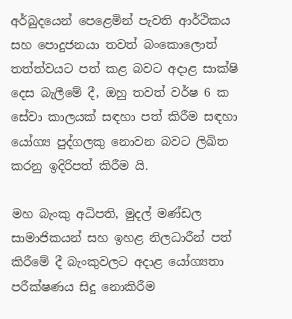අර්බුදයෙන් පෙළෙමින් පැවති ආර්ථිකය සහ පොදුජනයා තවත් බංකොලොත් තත්ත්වයට පත් කළ බවට අදාළ සාක්ෂි දෙස බැලීමේ දී, ඔහු තවත් වර්ෂ 6 ක සේවා කාලයක් සඳහා පත් කිරීම සඳහා යෝග්‍ය පුද්ගලකු නොවන බවට ලිඛිත කරනු ඉදිරිපත් කිරීම යි.

මහ බැංකු අධිපති, මුදල් මණ්ඩල සාමාජිකයන් සහ ඉහළ නිලධාරීන් පත් කිරීමේ දී බැංකුවලට අදාළ යෝග්‍යතා පරීක්ෂණය සිදු නොකිරීම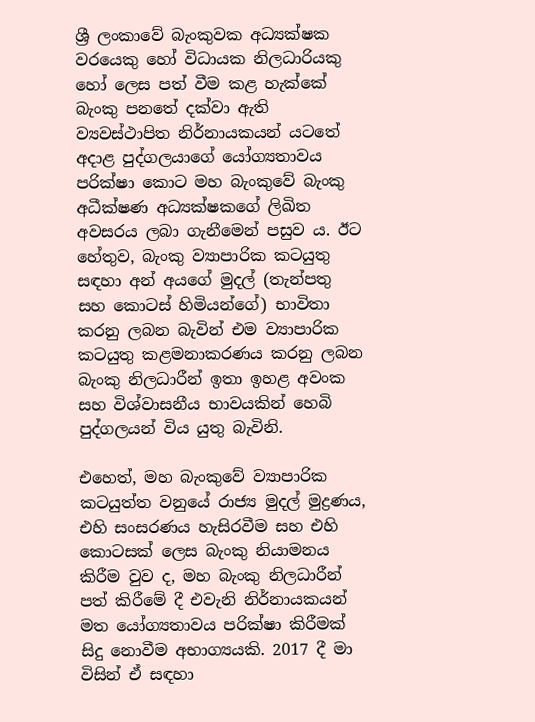ශ්‍රී ලංකාවේ බැංකුවක අධ්‍යක්ෂක වරයෙකු හෝ විධායක නිලධාරියකු හෝ ලෙස පත් වීම කළ හැක්කේ බැංකු පනතේ දක්වා ඇති ව්‍යවස්ථාපිත නිර්නායකයන් යටතේ අදාළ පුද්ගලයාගේ යෝග්‍යතාවය පරික්ෂා කොට මහ බැංකුවේ බැංකු අධීක්ෂණ අධ්‍යක්ෂකගේ ලිඛිත අවසරය ලබා ගැනීමෙන් පසුව ය. ඊට හේතුව, බැංකු ව්‍යාපාරික කටයුතු සඳහා අන් අයගේ මුදල් (තැන්පතු සහ කොටස් හිමියන්ගේ) භාවිතා කරනු ලබන බැවින් එම ව්‍යාපාරික කටයුතු කළමනාකරණය කරනු ලබන බැංකු නිලධාරීන් ඉතා ඉහළ අවංක සහ විශ්වාසනීය භාවයකින් හෙබි පුද්ගලයන් විය යුතු බැවිනි.

එහෙත්, මහ බැංකුවේ ව්‍යාපාරික කටයුත්ත වනුයේ රාජ්‍ය මුදල් මුද්‍රණය, එහි සංසරණය හැසිරවීම සහ එහි කොටසක් ලෙස බැංකු නියාමනය කිරීම වුව ද, මහ බැංකු නිලධාරීන් පත් කිරීමේ දී එවැනි නිර්නායකයන් මත යෝග්‍යතාවය පරික්ෂා කිරීමක් සිදු නොවීම අභාග්‍යයකි. 2017 දී මා විසින් ඒ සඳහා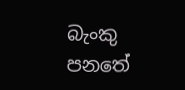බැංකු පනතේ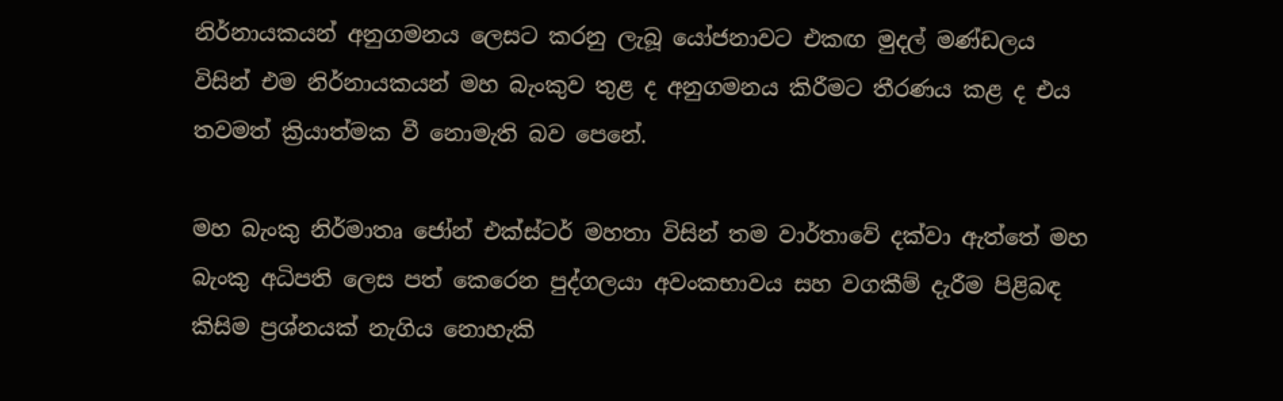නිර්නායකයන් අනුගමනය ලෙසට කරනු ලැබූ යෝජනාවට එකඟ මුදල් මණ්ඩලය විසින් එම නිර්නායකයන් මහ බැංකුව තුළ ද අනුගමනය කිරීමට තීරණය කළ ද එය තවමත් ක්‍රියාත්මක වී නොමැති බව පෙනේ.

මහ බැංකු නිර්මාතෘ ජෝන් එක්ස්ටර් මහතා විසින් තම වාර්තාවේ දක්වා ඇත්තේ මහ බැංකු අධිපති ලෙස පත් කෙරෙන පුද්ගලයා අවංකභාවය සහ වගකීම් දැරීම පිළිබඳ කිසිම ප්‍රශ්නයක් නැගිය නොහැකි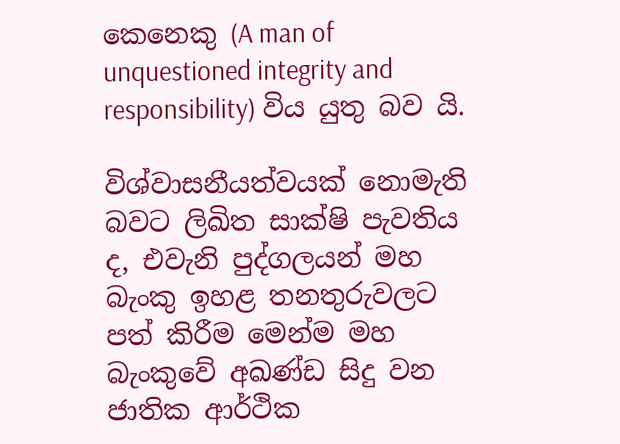කෙනෙකු (A man of unquestioned integrity and responsibility) විය යුතු බව යි.

විශ්වාසනීයත්වයක් නොමැති බවට ලිඛිත සාක්ෂි පැවතිය ද, එවැනි පුද්ගලයන් මහ බැංකු ඉහළ තනතුරුවලට පත් කිරීම මෙන්ම මහ බැංකුවේ අඛණ්ඩ සිදු වන ජාතික ආර්ථික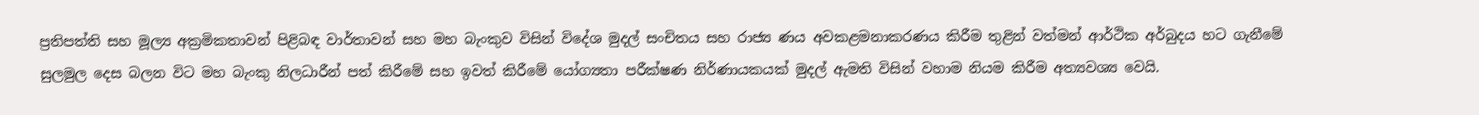ප්‍රතිපත්ති සහ මූල්‍ය අක්‍රමිකතාවන් පිළිබඳ වාර්තාවන් සහ මහ බැංකුව විසින් විදේශ මුදල් සංචිතය සහ රාජ්‍ය ණය අවකළමනාකරණය කිරීම තුළින් වත්මන් ආර්ථික අර්බුදය හට ගැනීමේ සුලමුල දෙස බලන විට මහ බැංකු නිලධාරීන් පත් කිරීමේ සහ ඉවත් කිරීමේ යෝග්‍යතා පරීක්ෂණ නිර්ණායකයක් මුදල් ඇමති විසින් වහාම නියම කිරීම අත්‍යවශ්‍ය වෙයි.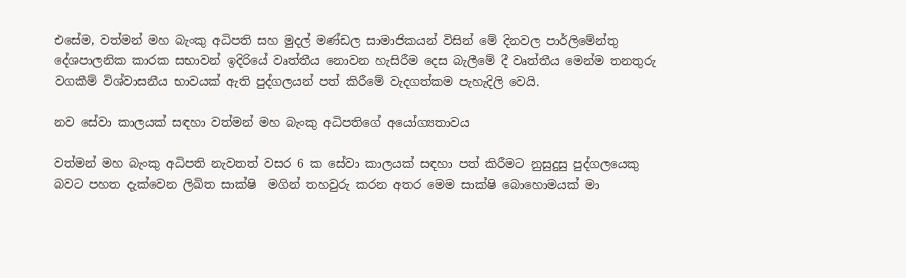එසේම, වත්මන් මහ බැංකු අධිපති සහ මුදල් මණ්ඩල සාමාජිකයන් විසින් මේ දිනවල පාර්ලිමේන්තු දේශපාලනික කාරක සභාවන් ඉදිරියේ වෘත්තීය නොවන හැසිරීම දෙස බැලීමේ දී වෘත්තීය මෙන්ම තනතුරු වගකීම් විශ්වාසනීය භාවයක් ඇති පුද්ගලයන් පත් කිරීමේ වැදගත්කම පැහැදිලි වෙයි.

නව සේවා කාලයක් සඳහා වත්මන් මහ බැංකු අධිපතිගේ අයෝග්‍යතාවය

වත්මන් මහ බැංකු අධිපති නැවතත් වසර 6 ක සේවා කාලයක් සඳහා පත් කිරීමට නුසුදුසු පුද්ගලයෙකු බවට පහත දැක්වෙන ලිඛිත සාක්ෂි  මගින් තහවුරු කරන අතර මෙම සාක්ෂි බොහොමයක් මා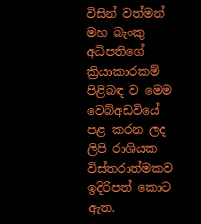විසින් වත්මන් මහ බැංකු අධිපතිගේ ක්‍රියාකාරකම් පිළිබඳ ව මෙම වෙබ්අඩවියේ පළ කරන ලද ලිපි රාශියක විස්තරාත්මකව ඉදිරිපත් කොට ඇත.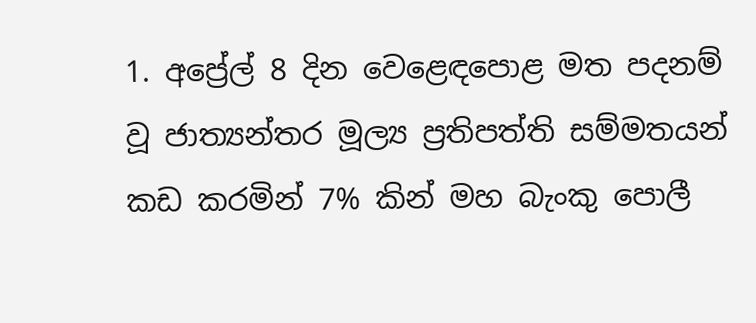1. අප්‍රේල් 8 දින වෙළෙඳපොළ මත පදනම් වූ ජාත්‍යන්තර මූල්‍ය ප්‍රතිපත්ති සම්මතයන් කඩ කරමින් 7% කින් මහ බැංකු පොලී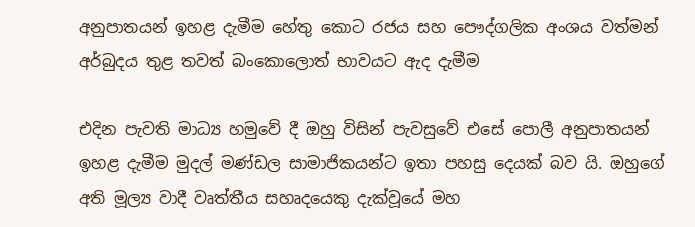අනුපාතයන් ඉහළ දැමීම හේතු කොට රජය සහ පෞද්ගලික අංශය වත්මන් අර්බුදය තුළ තවත් බංකොලොත් භාවයට ඇද දැමීම

එදින පැවති මාධ්‍ය හමුවේ දී ඔහු විසින් පැවසුවේ එසේ පොලී අනුපාතයන් ඉහළ දැමීම මුදල් මණ්ඩල සාමාජිකයන්ට ඉතා පහසු දෙයක් බව යි. ඔහුගේ අති මූල්‍ය වාදී වෘත්තීය සහෘදයෙකු දැක්වූයේ මහ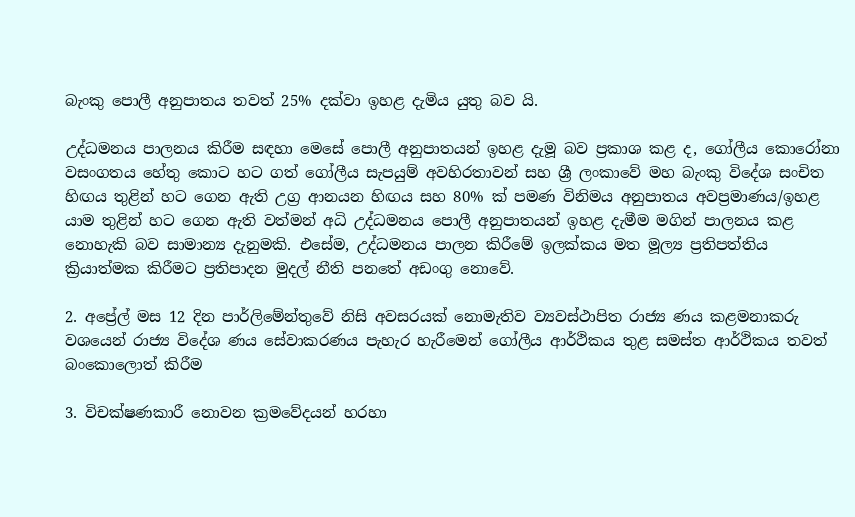බැංකු පොලී අනුපාතය තවත් 25% දක්වා ඉහළ දැමිය යුතු බව යි.

උද්ධමනය පාලනය කිරීම සඳහා මෙසේ පොලී අනුපාතයන් ඉහළ දැමූ බව ප්‍රකාශ කළ ද, ගෝලීය කොරෝනා වසංගතය හේතු කොට හට ගත් ගෝලීය සැපයුම් අවහිරතාවන් සහ ශ්‍රී ලංකාවේ මහ බැංකු විදේශ සංචිත හිඟය තුළින් හට ගෙන ඇති උග්‍ර ආනයන හිඟය සහ 80% ක් පමණ විනිමය අනුපාතය අවප්‍රමාණය/ඉහළ යාම තුළින් හට ගෙන ඇති වත්මන් අධි උද්ධමනය පොලී අනුපාතයන් ඉහළ දැමීම මගින් පාලනය කළ නොහැකි බව සාමාන්‍ය දැනුමකි. එසේම, උද්ධමනය පාලන කිරීමේ ඉලක්කය මත මූල්‍ය ප්‍රතිපත්තිය ක්‍රියාත්මක කිරීමට ප්‍රතිපාදන මුදල් නීති පනතේ අඩංගු නොවේ.

2. අප්‍රේල් මස 12 දින පාර්ලිමේන්තුවේ නිසි අවසරයක් නොමැතිව ව්‍යවස්ථාපිත රාජ්‍ය ණය කළමනාකරු වශයෙන් රාජ්‍ය විදේශ ණය සේවාකරණය පැහැර හැරීමෙන් ගෝලීය ආර්ථිකය තුළ සමස්ත ආර්ථිකය තවත් බංකොලොත් කිරීම

3. විචක්ෂණකාරී නොවන ක්‍රමවේදයන් හරහා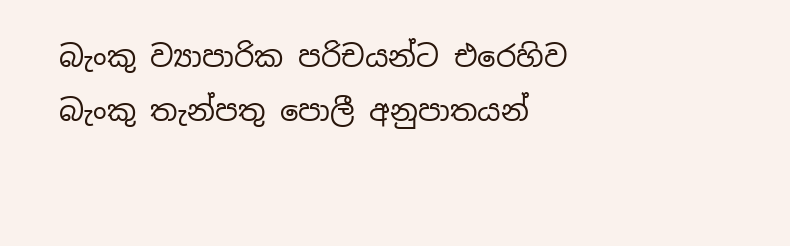බැංකු ව්‍යාපාරික පරිචයන්ට එරෙහිව බැංකු තැන්පතු පොලී අනුපාතයන්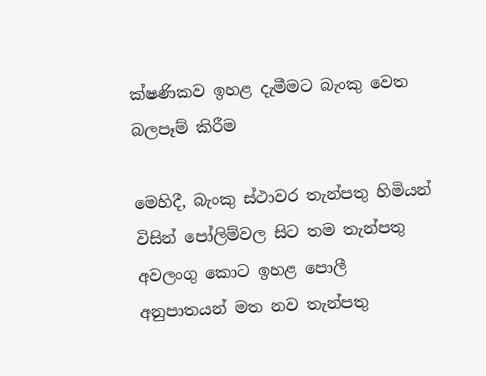ක්ෂණිකව ඉහළ දැමීමට බැංකු වෙත බලපෑම් කිරීම

මෙහිදී, බැංකු ස්ථාවර තැන්පතු හිමියන් විසින් පෝලිම්වල සිට තම තැන්පතු අවලංගු කොට ඉහළ පොලී අනුපාතයන් මත නව තැන්පතු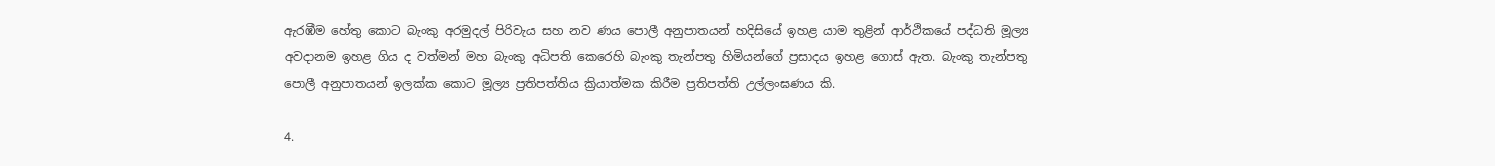ඇරඹීම හේතු කොට බැංකු අරමුදල් පිරිවැය සහ නව ණය පොලී අනුපාතයන් හදිසියේ ඉහළ යාම තුළින් ආර්ථිකයේ පද්ධති මූල්‍ය අවදානම ඉහළ ගිය ද වත්මන් මහ බැංකු අධිපති කෙරෙහි බැංකු තැන්පතු හිමියන්ගේ ප්‍රසාදය ඉහළ ගොස් ඇත. බැංකු තැන්පතු පොලී අනුපාතයන් ඉලක්ක කොට මූල්‍ය ප්‍රතිපත්තිය ක්‍රියාත්මක කිරීම ප්‍රතිපත්ති උල්ලංඝණය කි.

4.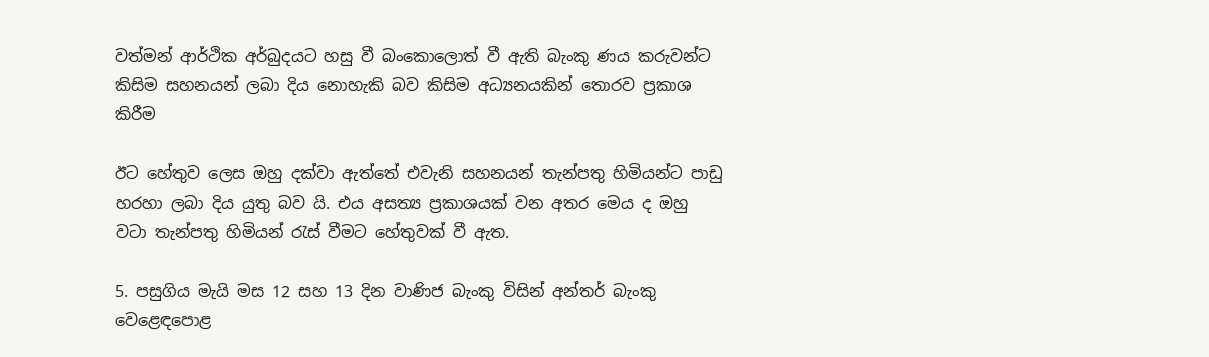වත්මන් ආර්ථික අර්බුදයට හසු වී බංකොලොත් වී ඇති බැංකු ණය කරුවන්ට කිසිම සහනයන් ලබා දිය නොහැකි බව කිසිම අධ්‍යනයකින් තොරව ප්‍රකාශ කිරීම

ඊට හේතුව ලෙස ඔහු දක්වා ඇත්තේ එවැනි සහනයන් තැන්පතු හිමියන්ට පාඩු හරහා ලබා දිය යුතු බව යි. එය අසත්‍ය ප්‍රකාශයක් වන අතර මෙය ද ඔහු වටා තැන්පතු හිමියන් රැස් වීමට හේතුවක් වී ඇත.

5. පසුගිය මැයි මස 12 සහ 13 දින වාණිජ බැංකු විසින් අන්තර් බැංකු වෙළෙඳපොළ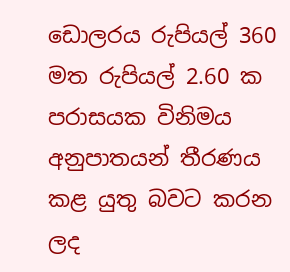ඩොලරය රුපියල් 360 මත රුපියල් 2.60 ක පරාසයක විනිමය අනුපාතයන් තීරණය කළ යුතු බවට කරන ලද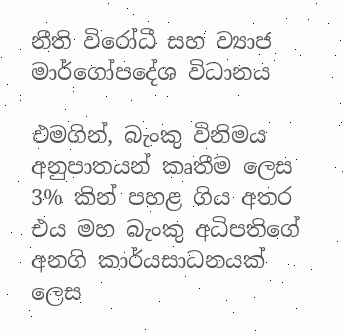නීති විරෝධී සහ ව්‍යාජ මාර්ගෝපදේශ විධානය

එමගින්, බැංකු විනිමය අනුපාතයන් කෘතීම ලෙස 3% කින් පහළ ගිය අතර එය මහ බැංකු අධිපතිගේ අනගි කාර්යසාධනයක් ලෙස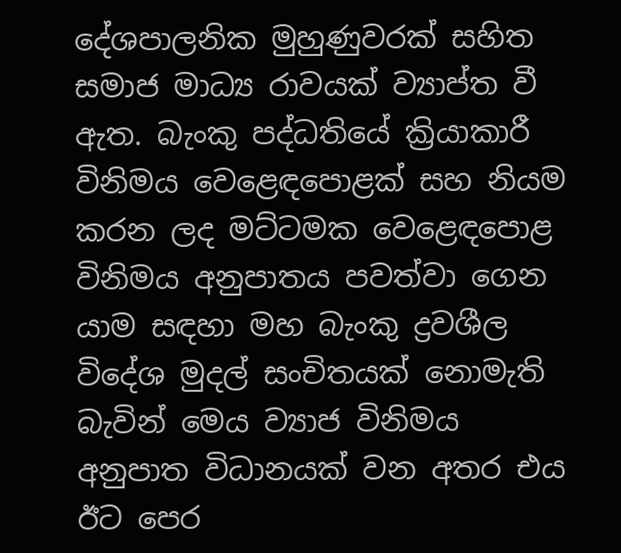දේශපාලනික මුහුණුවරක් සහිත සමාජ මාධ්‍ය රාවයක් ව්‍යාප්ත වී ඇත. බැංකු පද්ධතියේ ක්‍රියාකාරී විනිමය වෙළෙඳපොළක් සහ නියම කරන ලද මට්ටමක වෙළෙඳපොළ විනිමය අනුපාතය පවත්වා ගෙන යාම සඳහා මහ බැංකු ද්‍රවශීල විදේශ මුදල් සංචිතයක් නොමැති බැවින් මෙය ව්‍යාජ විනිමය අනුපාත විධානයක් වන අතර එය ඊට පෙර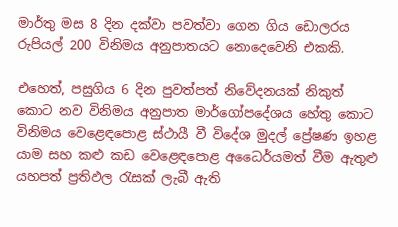මාර්තු මස 8 දින දක්වා පවත්වා ගෙන ගිය ඩොලරය රුපියල් 200 විනිමය අනුපාතයට නොදෙවෙනි එකකි.

එහෙත්, පසුගිය 6 දින පුවත්පත් නිවේදනයක් නිකුත් කොට නව විනිමය අනුපාත මාර්ගෝපදේශය හේතු කොට විනිමය වෙළෙඳපොළ ස්ථායී වී විදේශ මුදල් ප්‍රේෂණ ඉහළ යාම සහ කළු කඩ වෙළෙඳපොළ අධෛර්යමත් වීම ඇතුළු යහපත් ප්‍රතිඵල රැසක් ලැබී ඇති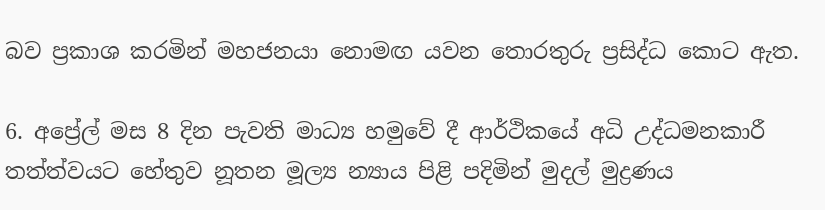බව ප්‍රකාශ කරමින් මහජනයා නොමඟ යවන තොරතුරු ප්‍රසිද්ධ කොට ඇත.

6. අප්‍රේල් මස 8 දින පැවති මාධ්‍ය හමුවේ දී ආර්ථිකයේ අධි උද්ධමනකාරී තත්ත්වයට හේතුව නූතන මූල්‍ය න්‍යාය පිළි පදිමින් මුදල් මුද්‍රණය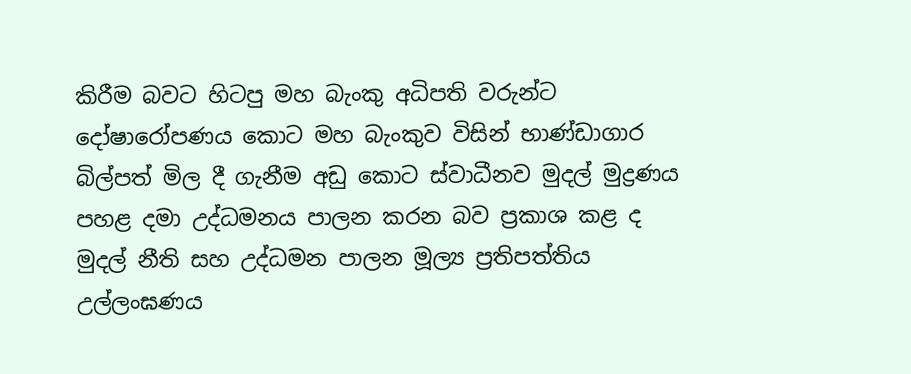කිරීම බවට හිටපු මහ බැංකු අධිපති වරුන්ට දෝෂාරෝපණය කොට මහ බැංකුව විසින් භාණ්ඩාගාර බිල්පත් මිල දී ගැනීම අඩු කොට ස්වාධීනව මුදල් මුද්‍රණය පහළ දමා උද්ධමනය පාලන කරන බව ප්‍රකාශ කළ ද මුදල් නීති සහ උද්ධමන පාලන මූල්‍ය ප්‍රතිපත්තිය උල්ලංඝණය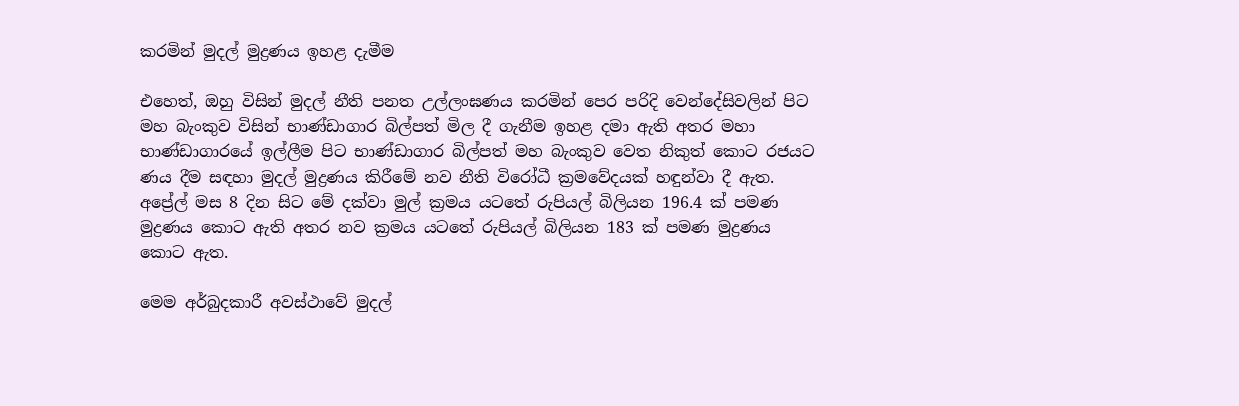කරමින් මුදල් මුද්‍රණය ඉහළ දැමීම

එහෙත්, ඔහු විසින් මුදල් නීති පනත උල්ලංඝණය කරමින් පෙර පරිදි වෙන්දේසිවලින් පිට මහ බැංකුව විසින් භාණ්ඩාගාර බිල්පත් මිල දී ගැනීම ඉහළ දමා ඇති අතර මහා භාණ්ඩාගාරයේ ඉල්ලීම පිට භාණ්ඩාගාර බිල්පත් මහ බැංකුව වෙත නිකුත් කොට රජයට ණය දීම සඳහා මුදල් මුද්‍රණය කිරීමේ නව නීති විරෝධී ක්‍රමවේදයක් හඳුන්වා දී ඇත. අප්‍රේල් මස 8 දින සිට මේ දක්වා මුල් ක්‍රමය යටතේ රුපියල් බිලියන 196.4 ක් පමණ මුද්‍රණය කොට ඇති අතර නව ක්‍රමය යටතේ රුපියල් බිලියන 183 ක් පමණ මුද්‍රණය කොට ඇත.

මෙම අර්බුදකාරී අවස්ථාවේ මුදල්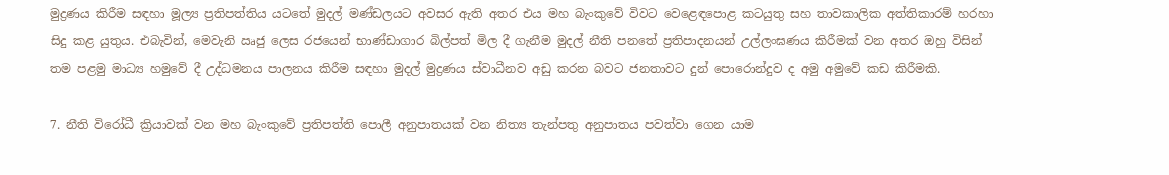මුද්‍රණය කිරීම සඳහා මූල්‍ය ප්‍රතිපත්තිය යටතේ මුදල් මණ්ඩලයට අවසර ඇති අතර එය මහ බැංකුවේ විවට වෙළෙඳපොළ කටයුතු සහ තාවකාලික අත්තිකාරම් හරහා සිදු කළ යුතුය. එබැවින්, මෙවැනි ඍජු ලෙස රජයෙන් භාණ්ඩාගාර බිල්පත් මිල දී ගැනීම මුදල් නීති පනතේ ප්‍රතිපාදනයන් උල්ලංඝණය කිරීමක් වන අතර ඔහු විසින් තම පළමු මාධ්‍ය හමුවේ දී උද්ධමනය පාලනය කිරීම සඳහා මුදල් මුද්‍රණය ස්වාධීනව අඩු කරන බවට ජනතාවට දුන් පොරොන්දුව ද අමු අමුවේ කඩ කිරීමකි.

7. නීති විරෝධී ක්‍රියාවක් වන මහ බැංකුවේ ප්‍රතිපත්ති පොලී අනුපාතයක් වන නිත්‍ය තැන්පතු අනුපාතය පවත්වා ගෙන යාම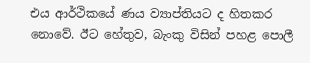එය ආර්ථිකයේ ණය ව්‍යාප්තියට ද හිතකර නොවේ. ඊට හේතුව, බැංකු විසින් පහළ පොලී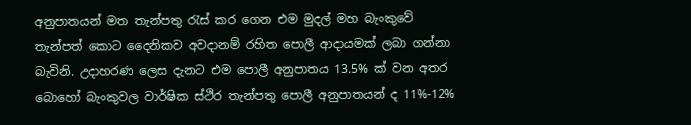අනුපාතයන් මත තැන්පතු රැස් කර ගෙන එම මුදල් මහ බැංකුවේ තැන්පත් කොට දෛනිකව අවදානම් රහිත පොලී ආදායමක් ලබා ගන්නා බැවිනි. උදාහරණ ලෙස දැනට එම පොලී අනුපාතය 13.5% ක් වන අතර බොහෝ බැංකුවල වාර්ෂික ස්ථිර තැන්පතු පොලී අනුපාතයන් ද 11%-12%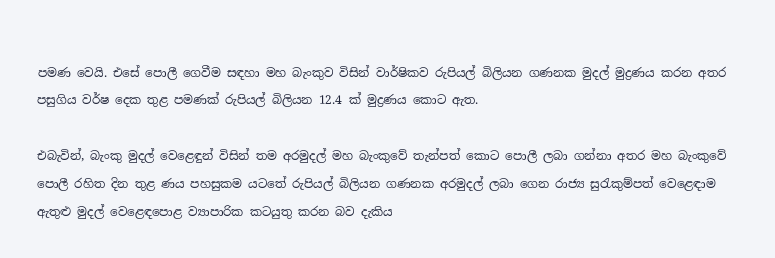පමණ වෙයි. එසේ පොලී ගෙවීම සඳහා මහ බැංකුව විසින් වාර්ෂිකව රුපියල් බිලියන ගණනක මුදල් මුද්‍රණය කරන අතර පසුගිය වර්ෂ දෙක තුළ පමණක් රුපියල් බිලියන 12.4 ක් මුද්‍රණය කොට ඇත.

එබැවින්, බැංකු මුදල් වෙළෙඳුන් විසින් තම අරමුදල් මහ බැංකුවේ තැන්පත් කොට පොලී ලබා ගන්නා අතර මහ බැංකුවේ පොලී රහිත දින තුළ ණය පහසුකම යටතේ රුපියල් බිලියන ගණනක අරමුදල් ලබා ගෙන රාජ්‍ය සුරැකුම්පත් වෙළෙඳාම ඇතුළු මුදල් වෙළෙඳපොළ ව්‍යාපාරික කටයුතු කරන බව දැකිය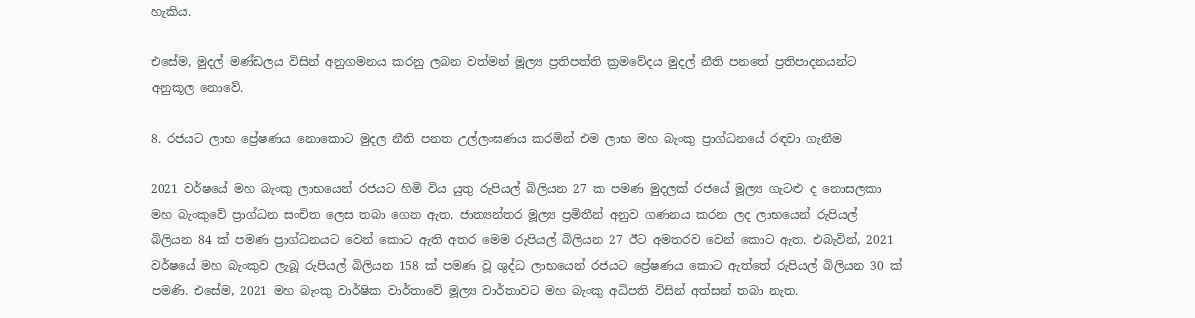හැකිය.

එසේම, මුදල් මණ්ඩලය විසින් අනුගමනය කරනු ලබන වත්මන් මූල්‍ය ප්‍රතිපත්ති ක්‍රමවේදය මුදල් නීති පනතේ ප්‍රතිපාදනයන්ට අනුකූල නොවේ.

8. රජයට ලාභ ප්‍රේෂණය නොකොට මුදල නීති පනත උල්ලංඝණය කරමින් එම ලාභ මහ බැංකු ප්‍රාග්ධනයේ රඳවා ගැනීම

2021 වර්ෂයේ මහ බැංකු ලාභයෙන් රජයට හිමි විය යුතු රුපියල් බිලියන 27 ක පමණ මුදලක් රජයේ මූල්‍ය ගැටළු ද නොසලකා මහ බැංකුවේ ප්‍රාග්ධන සංචිත ලෙස තබා ගෙන ඇත. ජාත්‍යන්තර මූල්‍ය ප්‍රමිතීන් අනුව ගණනය කරන ලද ලාභයෙන් රුපියල් බිලියන 84 ක් පමණ ප්‍රාග්ධනයට වෙන් කොට ඇති අතර මෙම රුපියල් බිලියන 27 ඊට අමතරව වෙන් කොට ඇත. එබැවින්, 2021 වර්ෂයේ මහ බැංකුව ලැබූ රුපියල් බිලියන 158 ක් පමණ වූ ශුද්ධ ලාභයෙන් රජයට ප්‍රේෂණය කොට ඇත්තේ රුපියල් බිලියන 30 ක් පමණි. එසේම, 2021 මහ බැංකු වාර්ෂික වාර්තාවේ මූල්‍ය වාර්තාවට මහ බැංකු අධිපති විසින් අත්සන් තබා නැත.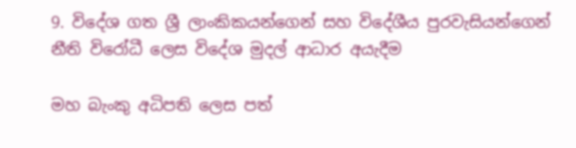9. විදේශ ගත ශ්‍රී ලාංකිකයන්ගෙන් සහ විදේශීය පුරවැසියන්ගෙන් නීති විරෝධී ලෙස විදේශ මුදල් ආධාර අයැදීම

මහ බැංකු අධිපති ලෙස පත්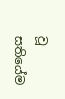වූ සතියේම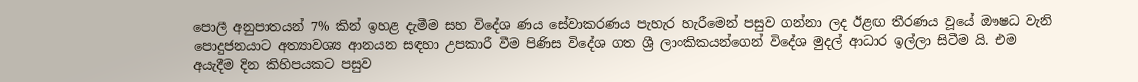පොලී අනුපාතයන් 7% කින් ඉහළ දැමීම සහ විදේශ ණය සේවාකරණය පැහැර හැරීමෙන් පසුව ගන්නා ලද ඊළඟ තීරණය වූයේ ඖෂධ වැනි පොදුජනයාට අත්‍යාවශ්‍ය ආනයන සඳහා උපකාරී වීම පිණිස විදේශ ගත ශ්‍රී ලාංකිකයන්ගෙන් විදේශ මුදල් ආධාර ඉල්ලා සිටීම යි. එම අයැදීම දින කිහිපයකට පසුව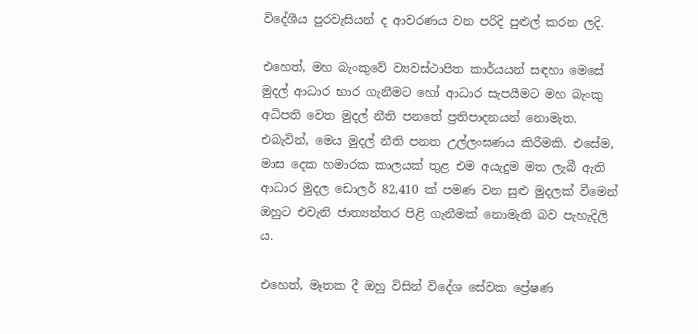විදේශීය පුරවැසියන් ද ආවරණය වන පරිදි පුළුල් කරන ලදි.

එහෙත්, මහ බැංකුවේ ව්‍යවස්ථාපිත කාර්යයන් සඳහා මෙසේ මුදල් ආධාර භාර ගැනීමට හෝ ආධාර සැපයීමට මහ බැංකු අධිපති වෙත මුදල් නීති පනතේ ප්‍රතිපාදනයන් නොමැත. එබැවින්, මෙය මුදල් නීති පනත උල්ලංඝණය කිරීමකි. එසේම, මාස දෙක හමාරක කාලයක් තුළ එම අයැදුම මත ලැබී ඇති ආධාර මුදල ඩොලර් 82,410 ක් පමණ වන සුළු මුදලක් වීමෙන් ඔහුට එවැනි ජාත්‍යන්තර පිළි ගැනීමක් නොමැති බව පැහැදිලි ය.

එහෙත්, මෑතක දී ඔහු විසින් විදේශ සේවක ප්‍රේෂණ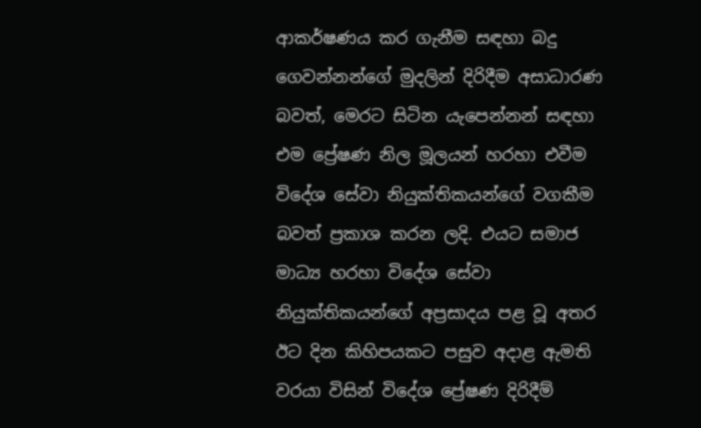ආකර්ෂණය කර ගැනීම සඳහා බදු ගෙවන්නන්ගේ මුදලින් දිරිදීම අසාධාරණ බවත්, මෙරට සිටින යැපෙන්නන් සඳහා එම ප්‍රේෂණ නිල මූලයන් හරහා එවීම විදේශ සේවා නියුක්තිකයන්ගේ වගකීම බවත් ප්‍රකාශ කරන ලදි. එයට සමාජ මාධ්‍ය හරහා විදේශ සේවා නියුක්තිකයන්ගේ අප්‍රසාදය පළ වූ අතර ඊට දින කිහිපයකට පසුව අදාළ ඇමති වරයා විසින් විදේශ ප්‍රේෂණ දිරිදීම්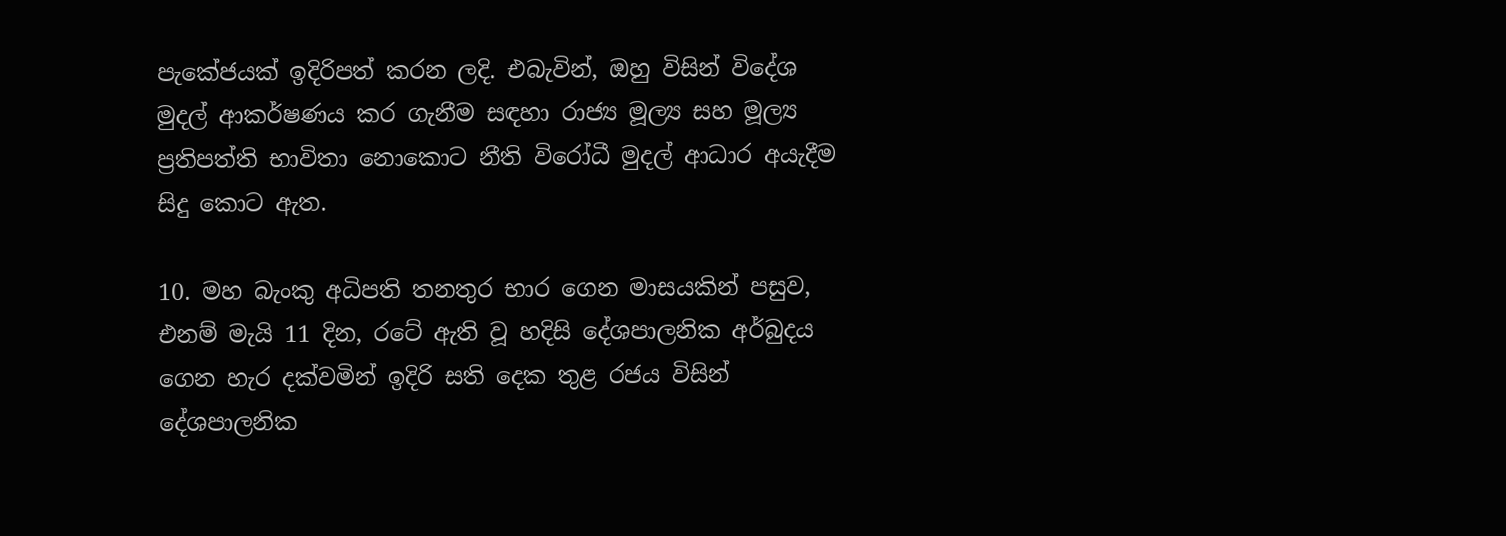පැකේජයක් ඉදිරිපත් කරන ලදි. එබැවින්, ඔහු විසින් විදේශ මුදල් ආකර්ෂණය කර ගැනීම සඳහා රාජ්‍ය මූල්‍ය සහ මූල්‍ය ප්‍රතිපත්ති භාවිතා නොකොට නීති විරෝධී මුදල් ආධාර අයැදීම සිදු කොට ඇත.

10. මහ බැංකු අධිපති තනතුර භාර ගෙන මාසයකින් පසුව, එනම් මැයි 11 දින, රටේ ඇති වූ හදිසි දේශපාලනික අර්බුදය ගෙන හැර දක්වමින් ඉදිරි සති දෙක තුළ රජය විසින් දේශපාලනික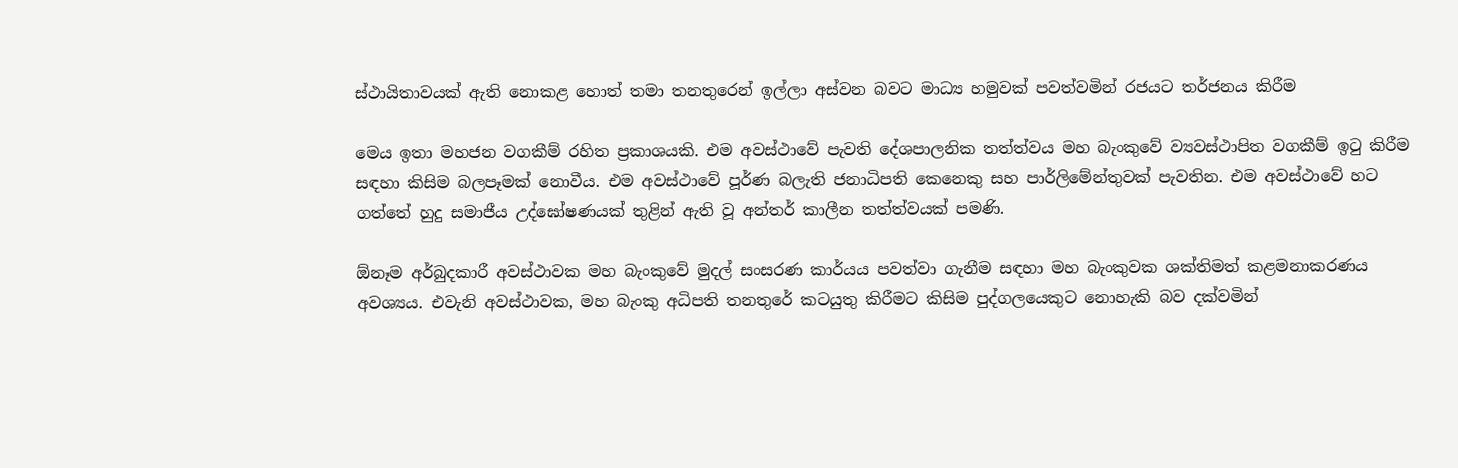ස්ථායිතාවයක් ඇති නොකළ හොත් තමා තනතුරෙන් ඉල්ලා අස්වන බවට මාධ්‍ය හමුවක් පවත්වමින් රජයට තර්ජනය කිරීම

මෙය ඉතා මහජන වගකීම් රහිත ප්‍රකාශයකි. එම අවස්ථාවේ පැවති දේශපාලනික තත්ත්වය මහ බැංකුවේ ව්‍යවස්ථාපිත වගකීම් ඉටු කිරීම සඳහා කිසිම බලපෑමක් නොවීය. එම අවස්ථාවේ පූර්ණ බලැති ජනාධිපති කෙනෙකු සහ පාර්ලිමේන්තුවක් පැවතින. එම අවස්ථාවේ හට ගත්තේ හුදු සමාජීය උද්ඝෝෂණයක් තුළින් ඇති වූ අන්තර් කාලීන තත්ත්වයක් පමණි.

ඕනෑම අර්බුදකාරී අවස්ථාවක මහ බැංකුවේ මුදල් සංසරණ කාර්යය පවත්වා ගැනීම සඳහා මහ බැංකුවක ශක්තිමත් කළමනාකරණය අවශ්‍යය. එවැනි අවස්ථාවක, මහ බැංකු අධිපති තනතුරේ කටයුතු කිරීමට කිසිම පුද්ගලයෙකුට නොහැකි බව දක්වමින්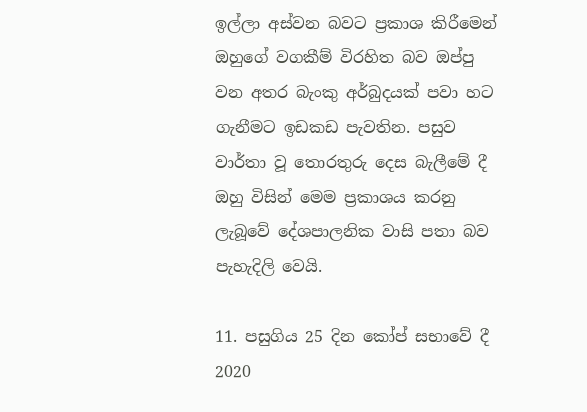ඉල්ලා අස්වන බවට ප්‍රකාශ කිරීමෙන් ඔහුගේ වගකීම් විරහිත බව ඔප්පු වන අතර බැංකු අර්බුදයක් පවා හට ගැනීමට ඉඩකඩ පැවතින. පසුව වාර්තා වූ තොරතුරු දෙස බැලීමේ දී ඔහු විසින් මෙම ප්‍රකාශය කරනු ලැබූවේ දේශපාලනික වාසි පතා බව පැහැදිලි වෙයි.

11. පසුගිය 25 දින කෝප් සභාවේ දී 2020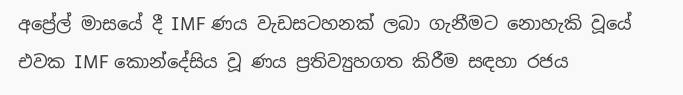අප්‍රේල් මාසයේ දී IMF ණය වැඩසටහනක් ලබා ගැනීමට නොහැකි වූයේ එවක IMF කොන්දේසිය වූ ණය ප්‍රතිව්‍යුහගත කිරීම සඳහා රජය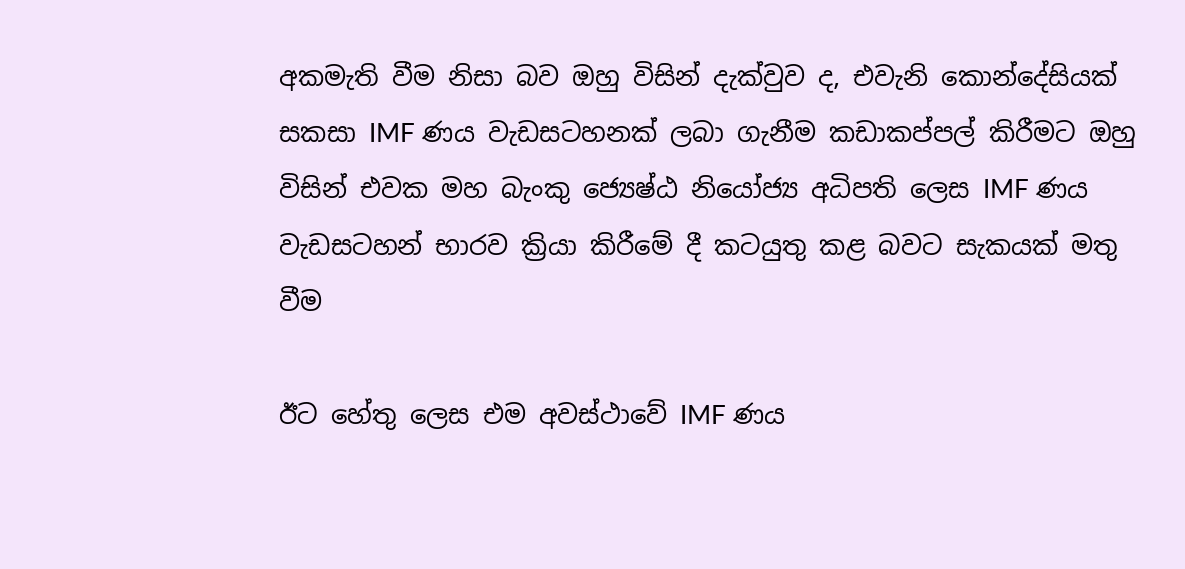අකමැති වීම නිසා බව ඔහු විසින් දැක්වුව ද, එවැනි කොන්දේසියක් සකසා IMF ණය වැඩසටහනක් ලබා ගැනීම කඩාකප්පල් කිරීමට ඔහු විසින් එවක මහ බැංකු ජ්‍යෙෂ්ඨ නියෝජ්‍ය අධිපති ලෙස IMF ණය වැඩසටහන් භාරව ක්‍රියා කිරීමේ දී කටයුතු කළ බවට සැකයක් මතු වීම

ඊට හේතු ලෙස එම අවස්ථාවේ IMF ණය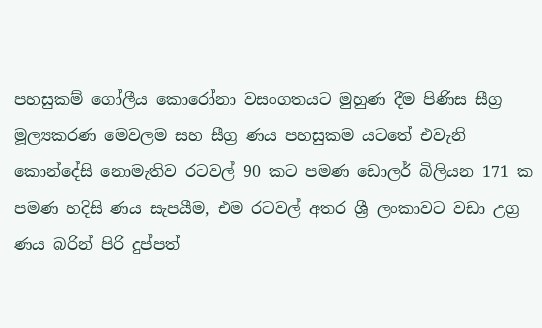පහසුකම් ගෝලීය කොරෝනා වසංගතයට මුහුණ දීම පිණිස සීග්‍ර මූල්‍යකරණ මෙවලම සහ සීග්‍ර ණය පහසුකම යටතේ එවැනි කොන්දේසි නොමැතිව රටවල් 90 කට පමණ ඩොලර් බිලියන 171 ක පමණ හදිසි ණය සැපයීම, එම රටවල් අතර ශ්‍රී ලංකාවට වඩා උග්‍ර ණය බරින් පිරි දුප්පත්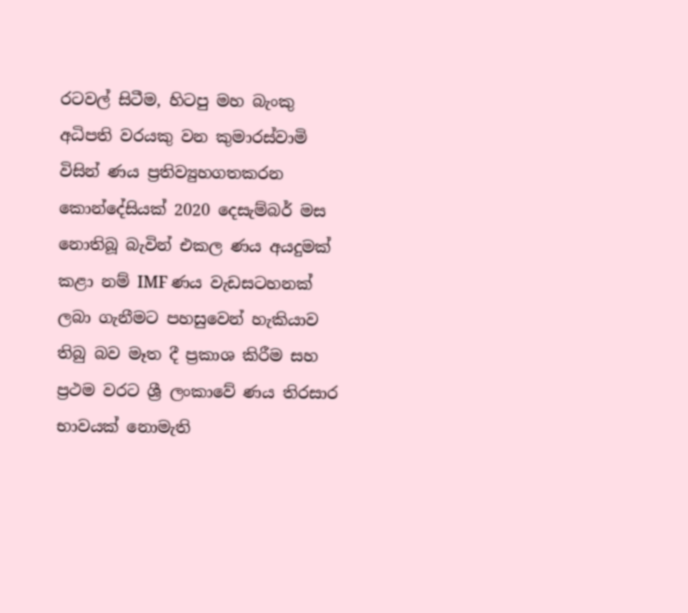රටවල් සිටීම, හිටපු මහ බැංකු අධිපති වරයකු වන කුමාරස්වාමි විසින් ණය ප්‍රතිව්‍යුහගතකරන කොන්දේසියක් 2020 දෙසැම්බර් මස නොතිබූ බැවින් එකල ණය අයදුමක් කළා නම් IMF ණය වැඩසටහනක් ලබා ගැනීමට පහසුවෙන් හැකියාව තිබු බව මෑත දී ප්‍රකාශ කිරීම සහ ප්‍රථම වරට ශ්‍රී ලංකාවේ ණය තිරසාර භාවයක් නොමැති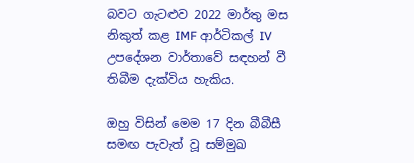බවට ගැටළුව 2022 මාර්තු මස නිකුත් කළ IMF ආර්ටිකල් IV උපදේශන වාර්තාවේ සඳහන් වී තිබීම දැක්විය හැකිය.

ඔහු විසින් මෙම 17 දින බීබීසී සමඟ පැවැත් වූ සම්මුඛ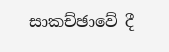සාකච්ඡාවේ දී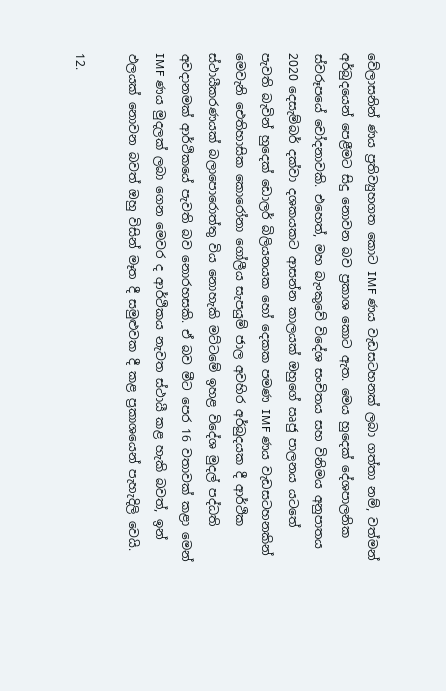වේලාසනින් ණය ප්‍රතිව්‍යුහගත කොට IMF ණය වැඩසටහනක් ලබා ගත්තා නම්, වත්මන් අර්බුදයෙන් පෙළීමට සිදු නොවන බව ප්‍රකාශ කොට ඇත. මෙය හුදෙක් දේශපාලනික ස්වරූපයේ චෝදනාවකි. එහෙත්, මහ බැංකුවේ විදේශ සංචිතය සහ විනිමය අනුපාතය 2020 දෙසැම්බර් දක්වා දශකයකට ආසන්න කාලයක් ඔහුගේ ඍජු පාලනය යටතේ පැවති බැවින් හුදෙක් ඩොලර් බිලියනයක හෝ දෙකක පමණ IMF ණය වැඩසටහනකින් මෙවැනි ඓතිහාසික කොරෝනා ගෝලීය සැපයුම් ජාල අවහිර අර්බුදයක දී ආර්ථික ස්ථායීකරණයක් බලාපොරොත්තු විය නොහැකි මට්ටමේ ඉහළ විදේශ මුදල් පද්ධති අවදානමක් ආර්ථිකයේ පැවති බව නොරහසකි. ඒ බව මීට පෙර 16 වතාවක් කළා මෙන් IMF ණය මුදලක් ලබා ගෙන මෙවර ද ආර්ථිකය නැවත ස්ථායී කළ හැකි බවත්, ඉන් ඵලයක් නොවන බවත් ඔහු විසින් මෑත දී සමුළුවක දී කළ ප්‍රකාශයෙන් පැහැදිලි වෙයි.

12.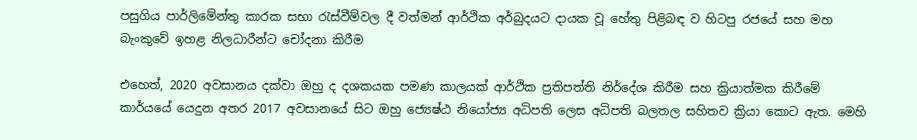පසුගිය පාර්ලිමේන්තු කාරක සභා රැස්වීම්වල දී වත්මන් ආර්ථික අර්බුදයට දායක වූ හේතු පිළිබඳ ව හිටපු රජයේ සහ මහ බැංකුවේ ඉහළ නිලධාරීන්ට චෝදනා කිරීම

එහෙත්, 2020 අවසානය දක්වා ඔහු ද දශකයක පමණ කාලයක් ආර්ථික ප්‍රතිපත්ති නිර්දේශ කිරීම සහ ක්‍රියාත්මක කිරීමේ කාර්යයේ යෙදුන අතර 2017 අවසානයේ සිට ඔහු ජ්‍යෙෂ්ඨ නියෝජ්‍ය අධිපති ලෙස අධිපති බලතල සහිතව ක්‍රියා කොට ඇත. මෙහි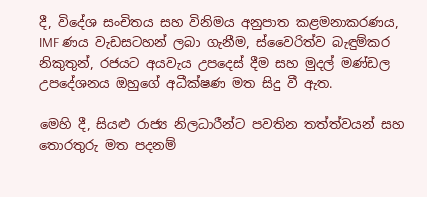දී, විදේශ සංචිතය සහ විනිමය අනුපාත කළමනාකරණය, IMF ණය වැඩසටහන් ලබා ගැනීම, ස්වෛරිත්ව බැඳුම්කර නිකුතුන්, රජයට අයවැය උපදෙස් දීම සහ මුදල් මණ්ඩල උපදේශනය ඔහුගේ අධීක්ෂණ මත සිදු වී ඇත.

මෙහි දී, සියළු රාජ්‍ය නිලධාරීන්ට පවතින තත්ත්වයන් සහ තොරතුරු මත පදනම්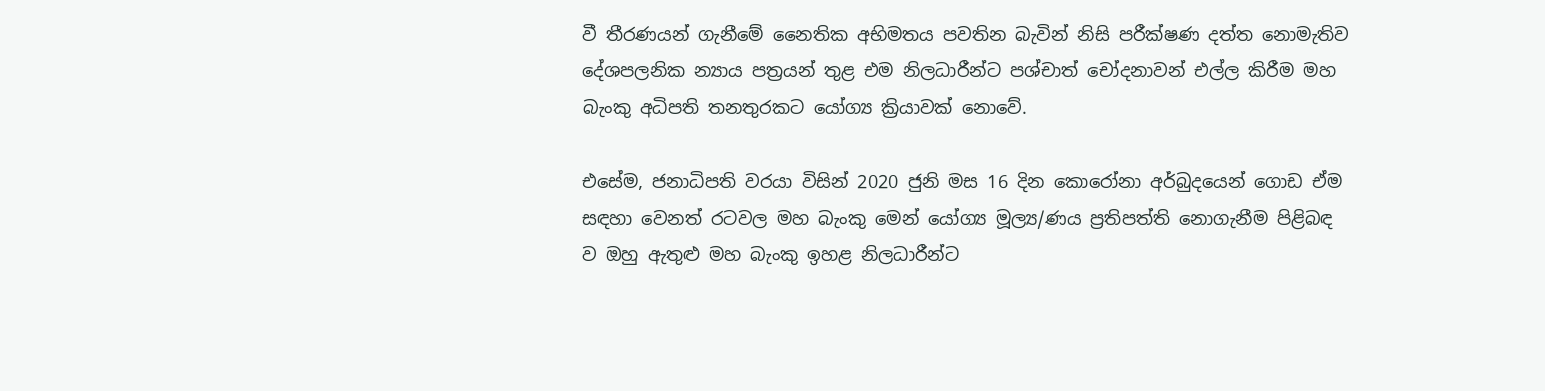වී තීරණයන් ගැනීමේ නෛතික අභිමතය පවතින බැවින් නිසි පරීක්ෂණ දත්ත නොමැතිව දේශපලනික න්‍යාය පත්‍රයන් තුළ එම නිලධාරීන්ට පශ්චාත් චෝදනාවන් එල්ල කිරීම මහ බැංකු අධිපති තනතුරකට යෝග්‍ය ක්‍රියාවක් නොවේ.

එසේම, ජනාධිපති වරයා විසින් 2020 ජුනි මස 16 දින කොරෝනා අර්බුදයෙන් ගොඩ ඒම සඳහා වෙනත් රටවල මහ බැංකු මෙන් යෝග්‍ය මූල්‍ය/ණය ප්‍රතිපත්ති නොගැනීම පිළිබඳ ව ඔහු ඇතුළු මහ බැංකු ඉහළ නිලධාරීන්ට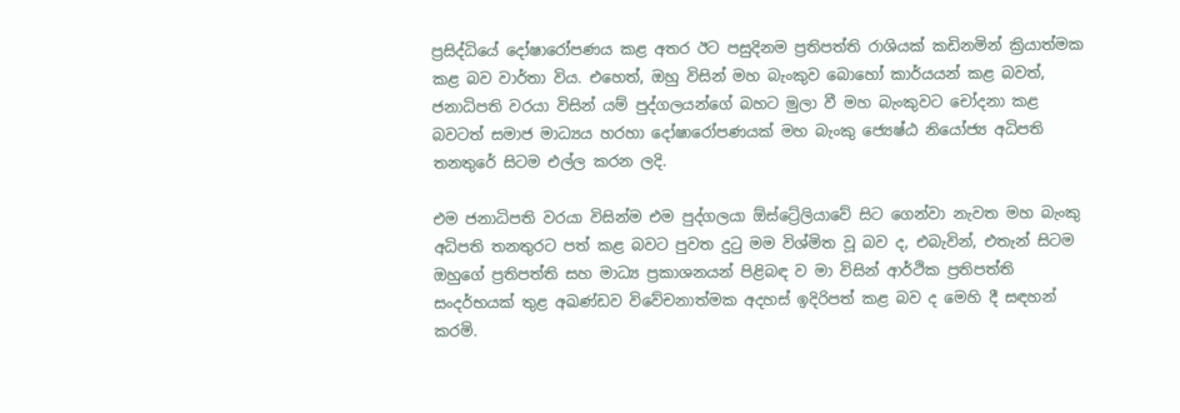ප්‍රසිද්ධියේ දෝෂාරෝපණය කළ අතර ඊට පසුදිනම ප්‍රතිපත්ති රාශියක් කඩිනමින් ක්‍රියාත්මක කළ බව වාර්තා විය. එහෙත්, ඔහු විසින් මහ බැංකුව බොහෝ කාර්යයන් කළ බවත්, ජනාධිපති වරයා විසින් යම් පුද්ගලයන්ගේ බහට මුලා වී මහ බැංකුවට චෝදනා කළ බවටත් සමාජ මාධ්‍යය හරහා දෝෂාරෝපණයක් මහ බැංකු ජ්‍යෙෂ්ඨ නියෝජ්‍ය අධිපති තනතුරේ සිටම එල්ල කරන ලදි.

එම ජනාධිපති වරයා විසින්ම එම පුද්ගලයා ඕස්ට්‍රේලියාවේ සිට ගෙන්වා නැවත මහ බැංකු අධිපති තනතුරට පත් කළ බවට පුවත දුටු මම විශ්මිත වූ බව ද, එබැවින්, එතැන් සිටම ඔහුගේ ප්‍රතිපත්ති සහ මාධ්‍ය ප්‍රකාශනයන් පිළිබඳ ව මා විසින් ආර්ථික ප්‍රතිපත්ති සංදර්භයක් තුළ අඛණ්ඩව විවේචනාත්මක අදහස් ඉදිරිපත් කළ බව ද මෙහි දී සඳහන් කරමි.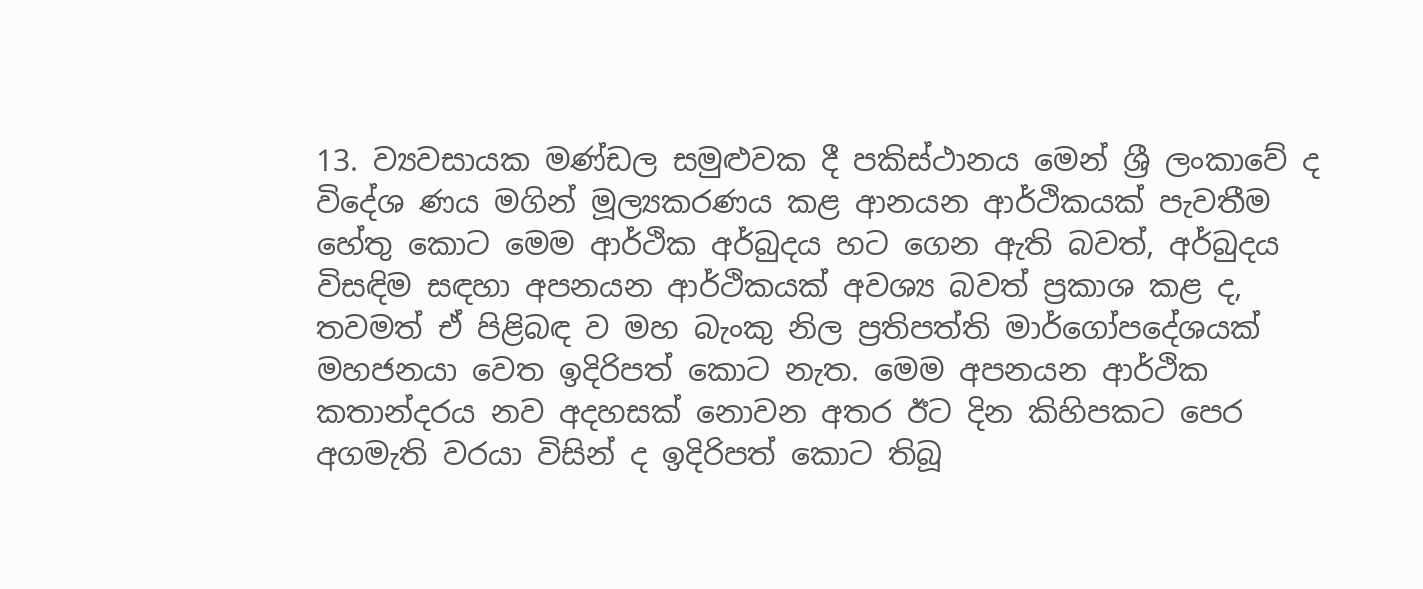13. ව්‍යවසායක මණ්ඩල සමුළුවක දී පකිස්ථානය මෙන් ශ්‍රී ලංකාවේ ද විදේශ ණය මගින් මූල්‍යකරණය කළ ආනයන ආර්ථිකයක් පැවතීම හේතු කොට මෙම ආර්ථික අර්බුදය හට ගෙන ඇති බවත්, අර්බුදය විසඳිම සඳහා අපනයන ආර්ථිකයක් අවශ්‍ය බවත් ප්‍රකාශ කළ ද, තවමත් ඒ පිළිබඳ ව මහ බැංකු නිල ප්‍රතිපත්ති මාර්ගෝපදේශයක් මහජනයා වෙත ඉදිරිපත් කොට නැත. මෙම අපනයන ආර්ථික කතාන්දරය නව අදහසක් නොවන අතර ඊට දින කිහිපකට පෙර අගමැති වරයා විසින් ද ඉදිරිපත් කොට තිබූ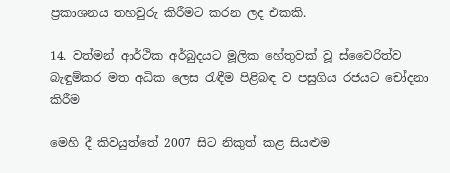ප්‍රකාශනය තහවුරු කිරීමට කරන ලද එකකි.

14. වත්මන් ආර්ථික අර්බුදයට මූලික හේතුවක් වූ ස්වෛරිත්ව බැඳුම්කර මත අධික ලෙස රැඳීම පිළිබඳ ව පසුගිය රජයට චෝදනා කිරීම

මෙහි දී කිවයුත්තේ 2007 සිට නිකුත් කළ සියළුම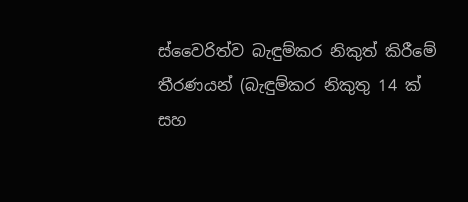ස්වෛරිත්ව බැඳුම්කර නිකුත් කිරීමේ තීරණයන් (බැඳුම්කර නිකුතු 14 ක් සහ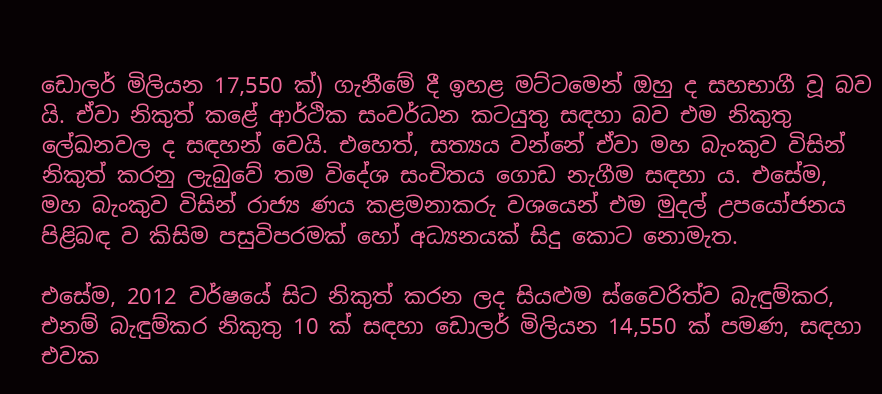ඩොලර් මිලියන 17,550 ක්) ගැනීමේ දී ඉහළ මට්ටමෙන් ඔහු ද සහභාගී වූ බව යි. ඒවා නිකුත් කළේ ආර්ථික සංවර්ධන කටයුතු සඳහා බව එම නිකුතු ලේඛනවල ද සඳහන් වෙයි. එහෙත්, සත්‍යය වන්නේ ඒවා මහ බැංකුව විසින් නිකුත් කරනු ලැබුවේ තම විදේශ සංචිතය ගොඩ නැගීම සඳහා ය. එසේම, මහ බැංකුව විසින් රාජ්‍ය ණය කළමනාකරු වශයෙන් එම මුදල් උපයෝජනය පිළිබඳ ව කිසිම පසුවිපරමක් හෝ අධ්‍යනයක් සිදු කොට නොමැත.

එසේම, 2012 වර්ෂයේ සිට නිකුත් කරන ලද සියළුම ස්වෛරිත්ව බැඳුම්කර, එනම් බැඳුම්කර නිකුතු 10 ක් සඳහා ඩොලර් මිලියන 14,550 ක් පමණ, සඳහා එවක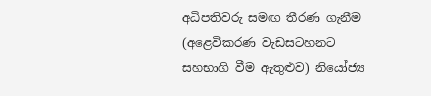අධිපතිවරු සමඟ තීරණ ගැනීම (අළෙවිකරණ වැඩසටහනට සහභාගි වීම ඇතුළුව) නියෝජ්‍ය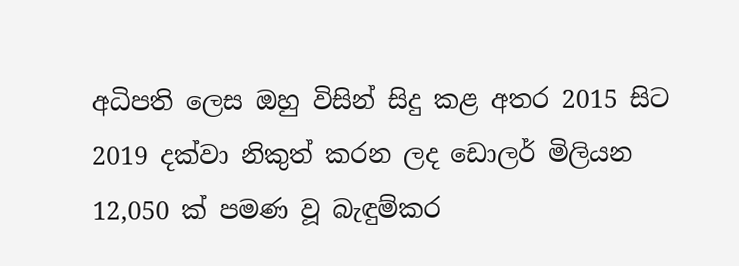අධිපති ලෙස ඔහු විසින් සිදු කළ අතර 2015 සිට 2019 දක්වා නිකුත් කරන ලද ඩොලර් මිලියන 12,050 ක් පමණ වූ බැඳුම්කර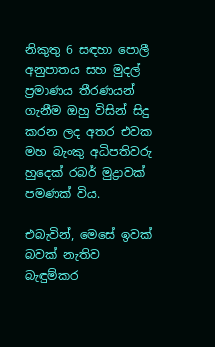නිකුතු 6 සඳහා පොලී අනුපාතය සහ මුදල් ප්‍රමාණය තීරණයන් ගැනීම ඔහු විසින් සිදු කරන ලද අතර එවක මහ බැංකු අධිපතිවරු හුදෙක් රබර් මුද්‍රාවක් පමණක් විය.

එබැවින්, මෙසේ ඉවක් බවක් නැතිව බැඳුම්කර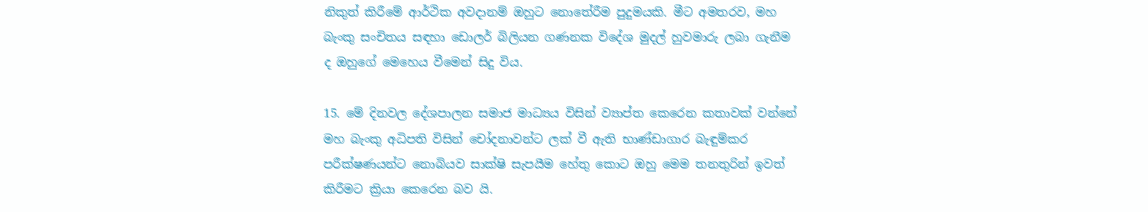නිකුත් කිරීමේ ආර්ථික අවදානම් ඔහුට නොතේරීම පුදුමයකි. මීට අමතරව, මහ බැංකු සංචිතය සඳහා ඩොලර් බිලියන ගණනක විදේශ මුදල් හුවමාරු ලබා ගැනීම ද ඔහුගේ මෙහෙය වීමෙන් සිදු විය.

15. මේ දිනවල දේශපාලන සමාජ මාධ්‍යය විසින් ව්‍යාප්ත කෙරෙන කතාවක් වන්නේ මහ බැංකු අධිපති විසින් චෝදනාවන්ට ලක් වී ඇති භාණ්ඩාගාර බැඳුම්කර පරීක්ෂණයන්ට නොබියව සාක්ෂි සැපයීම හේතු කොට ඔහු මෙම තනතුරින් ඉවත් කිරීමට ක්‍රියා කෙරෙන බව යි.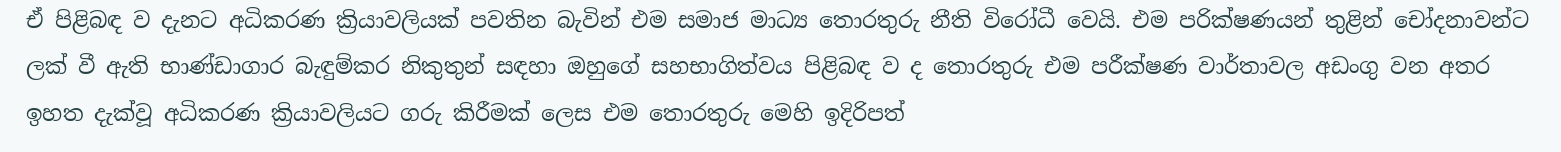ඒ පිළිබඳ ව දැනට අධිකරණ ක්‍රියාවලියක් පවතින බැවින් එම සමාජ මාධ්‍ය තොරතුරු නීති විරෝධී වෙයි. එම පරික්ෂණයන් තුළින් චෝදනාවන්ට ලක් වී ඇති භාණ්ඩාගාර බැඳුම්කර නිකුතුන් සඳහා ඔහුගේ සහභාගිත්වය පිළිබඳ ව ද තොරතුරු එම පරීක්ෂණ වාර්තාවල අඩංගු වන අතර ඉහත දැක්වූ අධිකරණ ක්‍රියාවලියට ගරු කිරීමක් ලෙස එම තොරතුරු මෙහි ඉදිරිපත්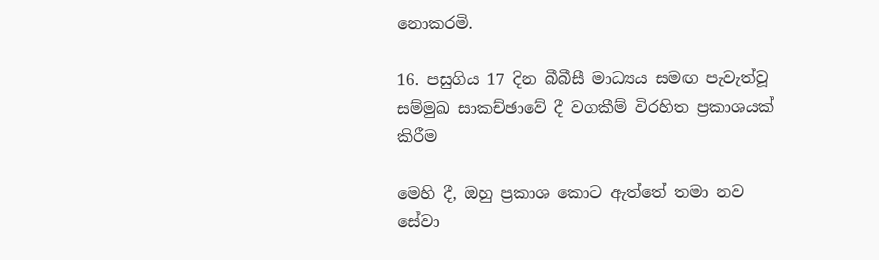නොකරමි.

16. පසුගිය 17 දින බීබීසී මාධ්‍යය සමඟ පැවැත්වූ සම්මුඛ සාකච්ඡාවේ දී වගකීම් විරහිත ප්‍රකාශයක් කිරීම

මෙහි දී, ඔහු ප්‍රකාශ කොට ඇත්තේ තමා නව සේවා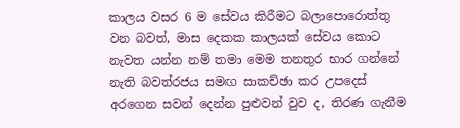කාලය වසර 6 ම සේවය කිරීමට බලාපොරොත්තු වන බවත්, මාස දෙකක කාලයක් සේවය කොට නැවත යන්න නම් තමා මෙම තනතුර භාර ගන්නේ නැති බවත්රජය සමඟ සාකච්ඡා කර උපදෙස් අරගෙන සවන් දෙන්න පුළුවන් වුව ද, තිරණ ගැනීම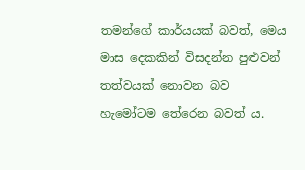තමන්ගේ කාර්යයක් බවත්, මෙය මාස දෙකකින් විසදන්න පුළුවන් තත්වයක් නොවන බව හැමෝටම තේරෙන බවත් ය.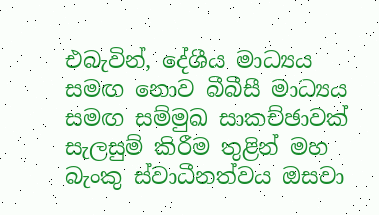එබැවින්, දේශීය මාධ්‍යය සමඟ නොව බීබීසී මාධ්‍යය සමඟ සම්මුඛ සාකච්ඡාවක් සැලසුම් කිරීම තුළින් මහ බැංකු ස්වාධීනත්වය ඔසවා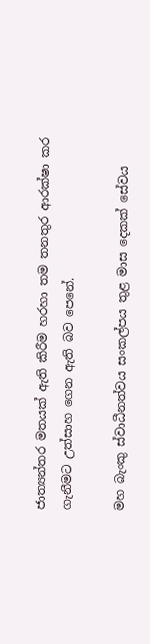ජාත්‍යන්තර මතයක් ඇති කිරීම හරහා තම තනතුර ආරක්ෂා කර ගැනීමට උත්සාහ ගෙන ඇති බව පෙනේ.

මහ බැංකු ස්වාධීනත්වය සංකල්පය තුළ මාස දෙකක් සේවය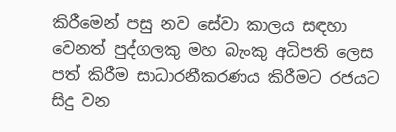කිරීමෙන් පසු නව සේවා කාලය සඳහා වෙනත් පුද්ගලකු මහ බැංකු අධිපති ලෙස පත් කිරීම සාධාරනීකරණය කිරීමට රජයට සිදු වන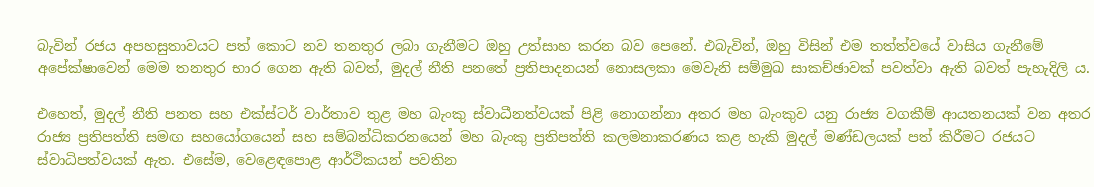බැවින් රජය අපහසුතාවයට පත් කොට නව තනතුර ලබා ගැනීමට ඔහු උත්සාහ කරන බව පෙනේ. එබැවින්, ඔහු විසින් එම තත්ත්වයේ වාසිය ගැනීමේ අපේක්ෂාවෙන් මෙම තනතුර භාර ගෙන ඇති බවත්, මුදල් නීති පනතේ ප්‍රතිපාදනයන් නොසලකා මෙවැනි සම්මුඛ සාකච්ඡාවක් පවත්වා ඇති බවත් පැහැදිලි ය.

එහෙත්, මුදල් නීති පනත සහ එක්ස්ටර් වාර්තාව තුළ මහ බැංකු ස්වාධීනත්වයක් පිළි නොගන්නා අතර මහ බැංකුව යනු රාජ්‍ය වගකීම් ආයතනයක් වන අතර රාජ්‍ය ප්‍රතිපත්ති සමඟ සහයෝගයෙන් සහ සම්බන්ධිකරනයෙන් මහ බැංකු ප්‍රතිපත්ති කලමනාකරණය කළ හැකි මුදල් මණ්ඩලයක් පත් කිරීමට රජයට ස්වාධිපත්වයක් ඇත. එසේම, වෙළෙඳපොළ ආර්ථිකයන් පවතින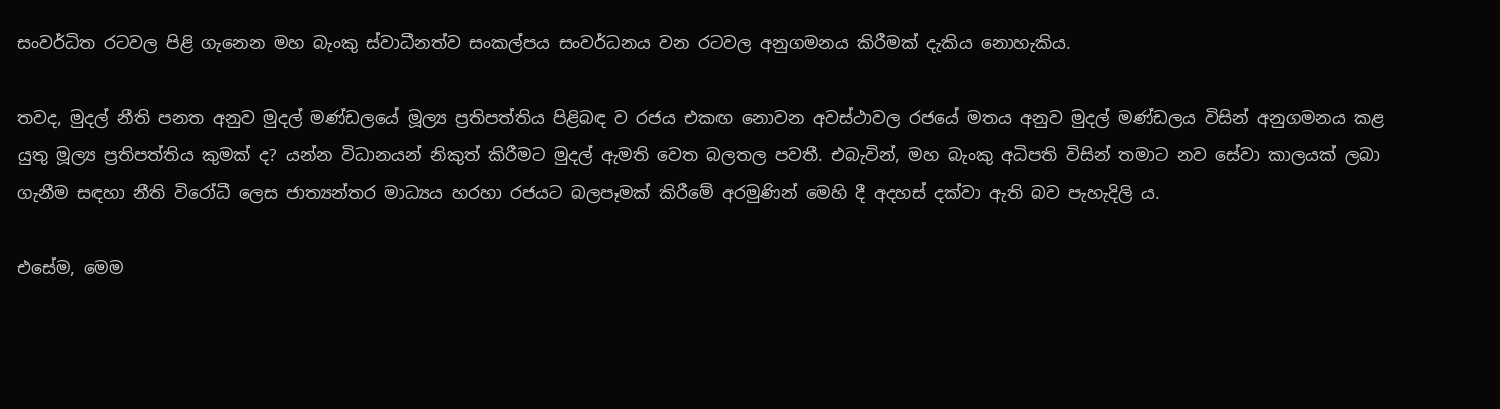සංවර්ධිත රටවල පිළි ගැනෙන මහ බැංකු ස්වාධීනත්ව සංකල්පය සංවර්ධනය වන රටවල අනුගමනය කිරීමක් දැකිය නොහැකිය.

තවද, මුදල් නීති පනත අනුව මුදල් මණ්ඩලයේ මූල්‍ය ප්‍රතිපත්තිය පිළිබඳ ව රජය එකඟ නොවන අවස්ථාවල රජයේ මතය අනුව මුදල් මණ්ඩලය විසින් අනුගමනය කළ යුතු මූල්‍ය ප්‍රතිපත්තිය කුමක් ද? යන්න විධානයන් නිකුත් කිරීමට මුදල් ඇමති වෙත බලතල පවතී. එබැවින්, මහ බැංකු අධිපති විසින් තමාට නව සේවා කාලයක් ලබා ගැනීම සඳහා නීති විරෝධී ලෙස ජාත්‍යන්තර මාධ්‍යය හරහා රජයට බලපෑමක් කිරීමේ අරමුණින් මෙහි දී අදහස් දක්වා ඇති බව පැහැදිලි ය.

එසේම, මෙම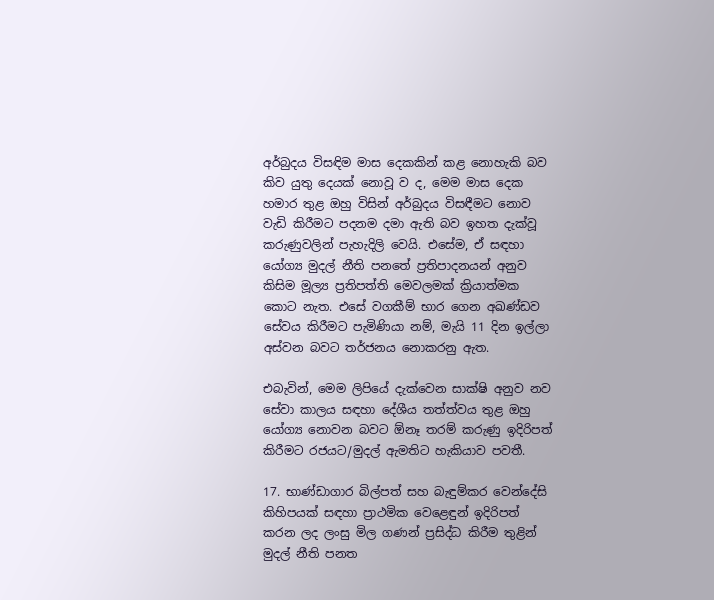අර්බුදය විසඳිම මාස දෙකකින් කළ නොහැකි බව කිව යුතු දෙයක් නොවූ ව ද, මෙම මාස දෙක හමාර තුළ ඔහු විසින් අර්බුදය විසඳීමට නොව වැඩි කිරීමට පදනම දමා ඇති බව ඉහත දැක්වූ කරුණුවලින් පැහැදිලි වෙයි. එසේම, ඒ සඳහා යෝග්‍ය මුදල් නීති පනතේ ප්‍රතිපාදනයන් අනුව කිසිම මූල්‍ය ප්‍රතිපත්ති මෙවලමක් ක්‍රියාත්මක කොට නැත. එසේ වගකීම් භාර ගෙන අඛණ්ඩව සේවය කිරීමට පැමිණියා නම්, මැයි 11 දින ඉල්ලා අස්වන බවට තර්ජනය නොකරනු ඇත.

එබැවින්, මෙම ලිපියේ දැක්වෙන සාක්ෂි අනුව නව සේවා කාලය සඳහා දේශීය තත්ත්වය තුළ ඔහු යෝග්‍ය නොවන බවට ඕනෑ තරම් කරුණු ඉදිරිපත් කිරීමට රජයට/මුදල් ඇමතිට හැකියාව පවතී.

17. භාණ්ඩාගාර බිල්පත් සහ බැඳුම්කර වෙන්දේසි කිහිපයක් සඳහා ප්‍රාථමික වෙළෙඳුන් ඉදිරිපත් කරන ලද ලංසු මිල ගණන් ප්‍රසිද්ධ කිරීම තුළින් මුදල් නීති පනත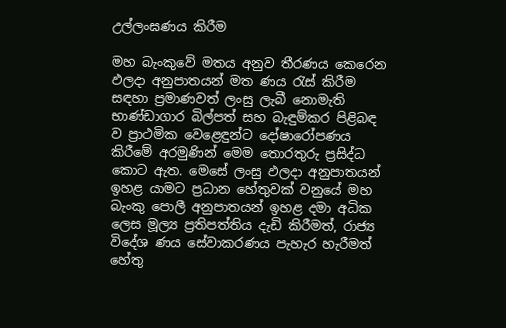උල්ලංඝණය කිරීම

මහ බැංකුවේ මතය අනුව තීරණය කෙරෙන ඵලදා අනුපාතයන් මත ණය රැස් කිරීම සඳහා ප්‍රමාණවත් ලංසු ලැබී නොමැති භාණ්ඩාගාර බිල්පත් සහ බැඳුම්කර පිළිබඳ ව ප්‍රාථමික වෙළෙඳුන්ට දෝෂාරෝපණය කිරීමේ අරමුණින් මෙම තොරතුරු ප්‍රසිද්ධ කොට ඇත. මෙසේ ලංසු ඵලදා අනුපාතයන් ඉහළ යාමට ප්‍රධාන හේතුවක් වනුයේ මහ බැංකු පොලී අනුපාතයන් ඉහළ දමා අධික ලෙස මූල්‍ය ප්‍රතිපත්තිය දැඩි කිරීමත්, රාජ්‍ය විදේශ ණය සේවාකරණය පැහැර හැරීමත් හේතු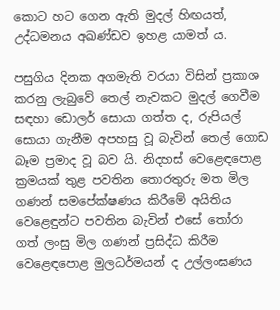කොට හට ගෙන ඇති මුදල් හිඟයත්, උද්ධමනය අඛණ්ඩව ඉහළ යාමත් ය.

පසුගිය දිනක අගමැති වරයා විසින් ප්‍රකාශ කරනු ලැබුවේ තෙල් නැවකට මුදල් ගෙවීම සඳහා ඩොලර් සොයා ගත්ත ද, රුපියල් සොයා ගැනීම අපහසු වූ බැවින් තෙල් ගොඩ බෑම ප්‍රමාද වූ බව යි. නිදහස් වෙළෙඳපොළ ක්‍රමයක් තුළ පවතින තොරතුරු මත මිල ගණන් සමපේක්ෂණය කිරීමේ අයිතිය වෙළෙඳුන්ට පවතින බැවින් එසේ තෝරා ගත් ලංසු මිල ගණන් ප්‍රසිද්ධ කිරීම වෙළෙඳපොළ මුලධර්මයන් ද උල්ලංඝණය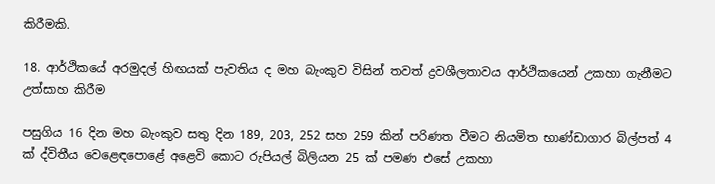කිරීමකි.

18. ආර්ථිකයේ අරමුදල් හිඟයක් පැවතිය ද මහ බැංකුව විසින් තවත් ද්‍රවශීලතාවය ආර්ථිකයෙන් උකහා ගැනීමට උත්සාහ කිරීම

පසුගිය 16 දින මහ බැංකුව සතු දින 189, 203, 252 සහ 259 කින් පරිණත වීමට නියමිත භාණ්ඩාගාර බිල්පත් 4 ක් ද්විතීය වෙළෙඳපොළේ අළෙවි කොට රුපියල් බිලියන 25 ක් පමණ එසේ උකහා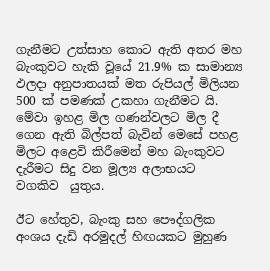ගැනීමට උත්සාහ කොට ඇති අතර මහ බැංකුවට හැකි වූයේ 21.9% ක සාමාන්‍ය ඵලදා අනුපාතයක් මත රුපියල් මිලියන 500 ක් පමණක් උකහා ගැනීමට යි. මේවා ඉහළ මිල ගණන්වලට මිල දී ගෙන ඇති බිල්පත් බැවින් මෙසේ පහළ මිලට අළෙවි කිරීමෙන් මහ බැංකුවට දැරීමට සිදු වන මූල්‍ය අලාභයට  වගකිව  යුතුය.

ඊට හේතුව, බැංකු සහ පෞද්ගලික අංශය දැඩි අරමුදල් හිඟයකට මුහුණ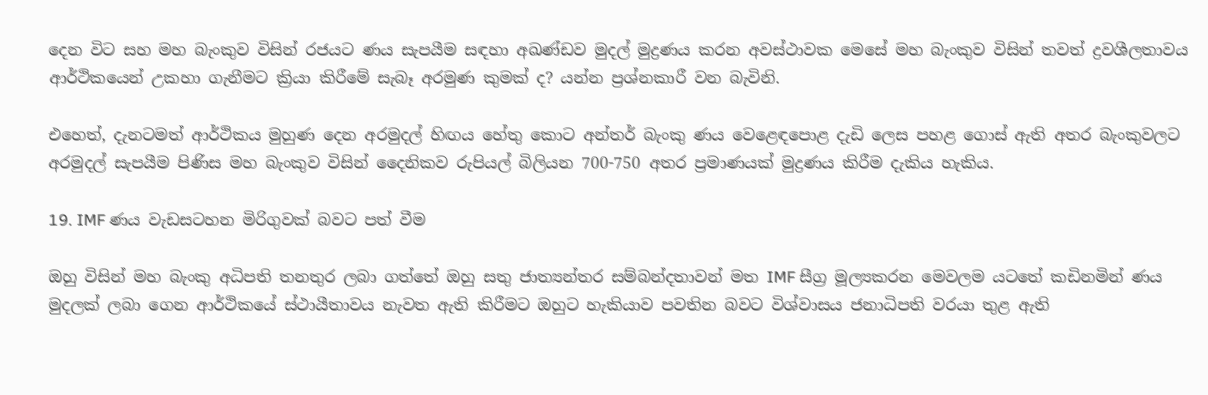දෙන විට සහ මහ බැංකුව විසින් රජයට ණය සැපයීම සඳහා අඛණ්ඩව මුදල් මුද්‍රණය කරන අවස්ථාවක මෙසේ මහ බැංකුව විසින් තවත් ද්‍රවශීලතාවය ආර්ථිකයෙන් උකහා ගැනීමට ක්‍රියා කිරීමේ සැබෑ අරමුණ කුමක් ද? යන්න ප්‍රශ්නකාරී වන බැවිනි.

එහෙත්, දැනටමත් ආර්ථිකය මුහුණ දෙන අරමුදල් හිඟය හේතු කොට අන්තර් බැංකු ණය වෙළෙඳපොළ දැඩි ලෙස පහළ ගොස් ඇති අතර බැංකුවලට අරමුදල් සැපයීම පිණිස මහ බැංකුව විසින් දෛනිකව රුපියල් බිලියන 700-750 අතර ප්‍රමාණයක් මුද්‍රණය කිරීම දැකිය හැකිය.

19. IMF ණය වැඩසටහන මිරිගුවක් බවට පත් වීම

ඔහු විසින් මහ බැංකු අධිපති තනතුර ලබා ගත්තේ ඔහු සතු ජාත්‍යන්තර සම්බන්දතාවන් මත IMF සීග්‍ර මූල්‍යකරන මෙවලම යටතේ කඩිනමින් ණය මුදලක් ලබා ගෙන ආර්ථිකයේ ස්ථායීතාවය නැවත ඇති කිරීමට ඔහුට හැකියාව පවතින බවට විශ්වාසය ජනාධිපති වරයා තුළ ඇති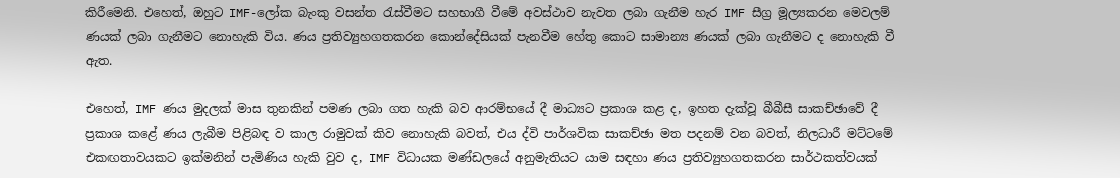කිරීමෙනි. එහෙත්, ඔහුට IMF-ලෝක බැංකු වසන්ත රැස්වීමට සහභාගී වීමේ අවස්ථාව නැවත ලබා ගැනීම හැර IMF සීග්‍ර මූල්‍යකරන මෙවලම් ණයක් ලබා ගැනීමට නොහැකි විය. ණය ප්‍රතිව්‍යුහගතකරන කොන්දේසියක් පැනවීම හේතු කොට සාමාන්‍ය ණයක් ලබා ගැනීමට ද නොහැකි වී ඇත.

එහෙත්, IMF ණය මුදලක් මාස තුනකින් පමණ ලබා ගත හැකි බව ආරම්භයේ දී මාධ්‍යට ප්‍රකාශ කළ ද, ඉහත දැක්වූ බීබීසී සාකච්ඡාවේ දී ප්‍රකාශ කළේ ණය ලැබීම පිළිබඳ ව කාල රාමුවක් කිව නොහැකි බවත්, එය ද්වි පාර්ශවික සාකච්ඡා මත පදනම් වන බවත්, නිලධාරී මට්ටමේ එකඟතාවයකට ඉක්මනින් පැමිණිය හැකි වුව ද, IMF විධායක මණ්ඩලයේ අනුමැතියට යාම සඳහා ණය ප්‍රතිව්‍යුහගතකරන සාර්ථකත්වයක්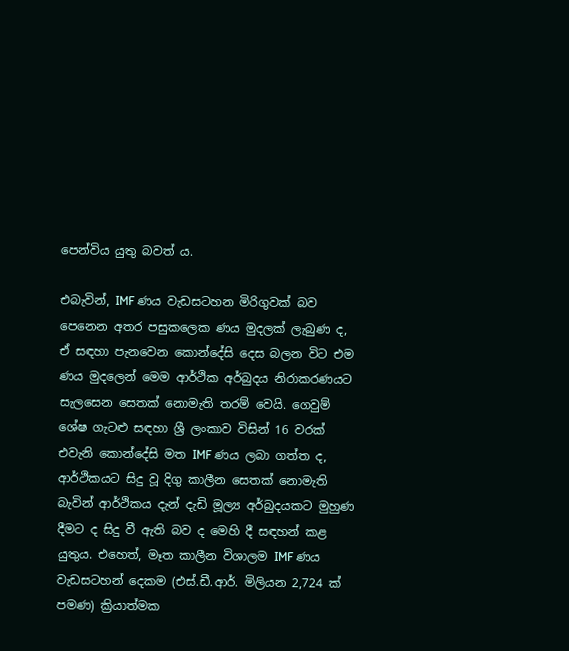පෙන්විය යුතු බවත් ය.

එබැවින්, IMF ණය වැඩසටහන මිරිගුවක් බව පෙනෙන අතර පසුකලෙක ණය මුදලක් ලැබුණ ද, ඒ සඳහා පැනවෙන කොන්දේසි දෙස බලන විට එම ණය මුදලෙන් මෙම ආර්ථික අර්බුදය නිරාකරණයට සැලසෙන සෙතක් නොමැති තරම් වෙයි. ගෙවුම් ශේෂ ගැටළු සඳහා ශ්‍රී ලංකාව විසින් 16 වරක් එවැනි කොන්දේසි මත IMF ණය ලබා ගත්ත ද, ආර්ථිකයට සිදු වූ දිගු කාලීන සෙතක් නොමැති බැවින් ආර්ථිකය දැන් දැඩි මූල්‍ය අර්බුදයකට මුහුණ දීමට ද සිදු වී ඇති බව ද මෙහි දී සඳහන් කළ යුතුය. එහෙත්, මෑත කාලීන විශාලම IMF ණය වැඩසටහන් දෙකම (එස්.ඩී.ආර්. මිලියන 2,724 ක් පමණ) ක්‍රියාත්මක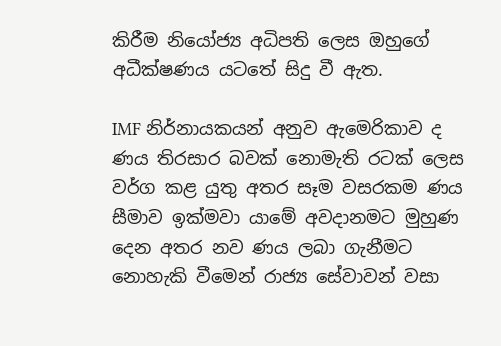කිරීම නියෝජ්‍ය අධිපති ලෙස ඔහුගේ අධීක්ෂණය යටතේ සිදු වී ඇත.

IMF නිර්නායකයන් අනුව ඇමෙරිකාව ද ණය තිරසාර බවක් නොමැති රටක් ලෙස වර්ග කළ යුතු අතර සෑම වසරකම ණය සීමාව ඉක්මවා යාමේ අවදානමට මුහුණ දෙන අතර නව ණය ලබා ගැනීමට නොහැකි වීමෙන් රාජ්‍ය සේවාවන් වසා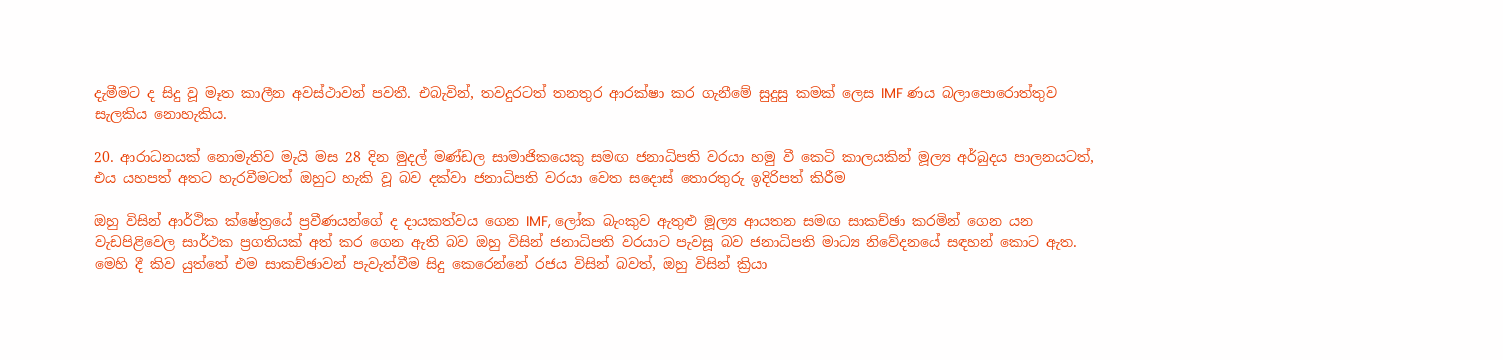දැමීමට ද සිදු වූ මෑත කාලීන අවස්ථාවන් පවතී. එබැවින්, තවදුරටත් තනතුර ආරක්ෂා කර ගැනීමේ සුදුසු කමක් ලෙස IMF ණය බලාපොරොත්තුව සැලකිය නොහැකිය.

20. ආරාධනයක් නොමැතිව මැයි මස 28 දින මුදල් මණ්ඩල සාමාජිකයෙකු සමඟ ජනාධිපති වරයා හමු වී කෙටි කාලයකින් මූල්‍ය අර්බුදය පාලනයටත්, එය යහපත් අතට හැරවීමටත් ඔහුට හැකි වූ බව දක්වා ජනාධිපති වරයා වෙත සදොස් තොරතුරු ඉදිරිපත් කිරීම

ඔහු විසින් ආර්ථික ක්ෂේත්‍රයේ ප්‍රවීණයන්ගේ ද දායකත්වය ගෙන IMF, ලෝක බැංකුව ඇතුළු මූල්‍ය ආයතන සමඟ සාකච්ඡා කරමින් ගෙන යන වැඩපිළිවෙල සාර්ථක ප්‍රගතියක් අත් කර ගෙන ඇති බව ඔහු විසින් ජනාධිපති වරයාට පැවසූ බව ජනාධිපති මාධ්‍ය නිවේදනයේ සඳහන් කොට ඇත. මෙහි දී කිව යුත්තේ එම සාකච්ඡාවන් පැවැත්වීම සිදු කෙරෙන්නේ රජය විසින් බවත්, ඔහු විසින් ක්‍රියා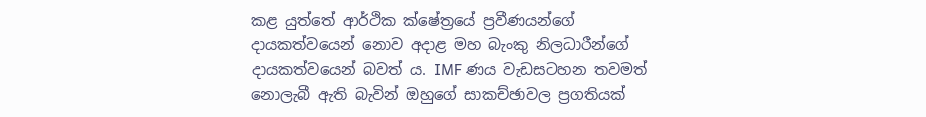කළ යුත්තේ ආර්ථික ක්ෂේත්‍රයේ ප්‍රවීණයන්ගේ දායකත්වයෙන් නොව අදාළ මහ බැංකු නිලධාරීන්ගේ දායකත්වයෙන් බවත් ය. IMF ණය වැඩසටහන තවමත් නොලැබී ඇති බැවින් ඔහුගේ සාකච්ඡාවල ප්‍රගතියක්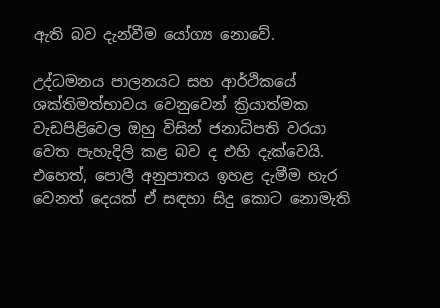ඇති බව දැන්වීම යෝග්‍ය නොවේ.

උද්ධමනය පාලනයට සහ ආර්ථිකයේ ශක්තිමත්භාවය වෙනුවෙන් ක්‍රියාත්මක වැඩපිළිවෙල ඔහු විසින් ජනාධිපති වරයා වෙත පැහැදිලි කළ බව ද එහි දැක්වෙයි. එහෙත්, පොලී අනුපාතය ඉහළ දැමීම හැර වෙනත් දෙයක් ඒ සඳහා සිදු කොට නොමැති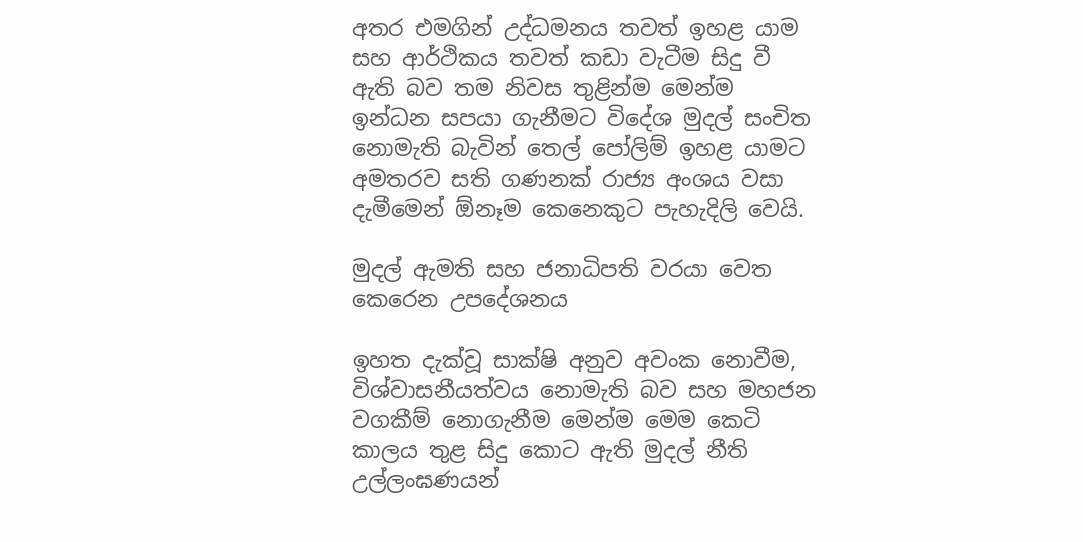අතර එමගින් උද්ධමනය තවත් ඉහළ යාම සහ ආර්ථිකය තවත් කඩා වැටීම සිදු වී ඇති බව තම නිවස තුළින්ම මෙන්ම ඉන්ධන සපයා ගැනීමට විදේශ මුදල් සංචිත නොමැති බැවින් තෙල් පෝලිම් ඉහළ යාමට අමතරව සති ගණනක් රාජ්‍ය අංශය වසා දැමීමෙන් ඕනෑම කෙනෙකුට පැහැදිලි වෙයි.

මුදල් ඇමති සහ ජනාධිපති වරයා වෙත කෙරෙන උපදේශනය

ඉහත දැක්වූ සාක්ෂි අනුව අවංක නොවීම, විශ්වාසනීයත්වය නොමැති බව සහ මහජන වගකීම් නොගැනීම මෙන්ම මෙම කෙටි කාලය තුළ සිදු කොට ඇති මුදල් නීති උල්ලංඝණයන්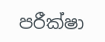පරීක්ෂා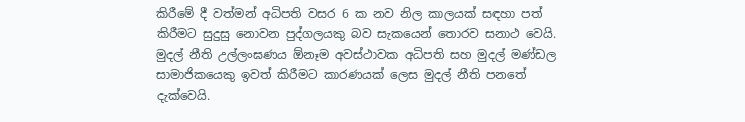කිරීමේ දී වත්මන් අධිපති වසර 6 ක නව නිල කාලයක් සඳහා පත් කිරීමට සුදුසු නොවන පුද්ගලයකු බව සැකයෙන් තොරව සනාථ වෙයි. මුදල් නීති උල්ලංඝණය ඕනෑම අවස්ථාවක අධිපති සහ මුදල් මණ්ඩල සාමාජිකයෙකු ඉවත් කිරීමට කාරණයක් ලෙස මුදල් නීති පනතේ දැක්වෙයි.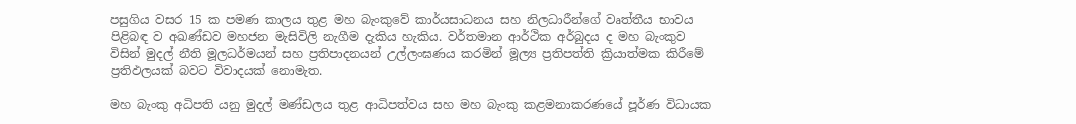පසුගිය වසර 15 ක පමණ කාලය තුළ මහ බැංකුවේ කාර්යසාධනය සහ නිලධාරීන්ගේ වෘත්තීය භාවය පිළිබඳ ව අඛණ්ඩව මහජන මැසිවිලි නැගීම දැකිය හැකිය. වර්තමාන ආර්ථික අර්බුදය ද මහ බැංකුව විසින් මුදල් නීති මූලධර්මයන් සහ ප්‍රතිපාදනයන් උල්ලංඝණය කරමින් මූල්‍ය ප්‍රතිපත්ති ක්‍රියාත්මක කිරීමේ ප්‍රතිඵලයක් බවට විවාදයක් නොමැත.

මහ බැංකු අධිපති යනු මුදල් මණ්ඩලය තුළ ආධිපත්වය සහ මහ බැංකු කළමනාකරණයේ පූර්ණ විධායක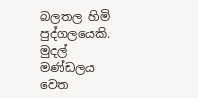බලතල හිමි පුද්ගලයෙකි. මුදල් මණ්ඩලය වෙත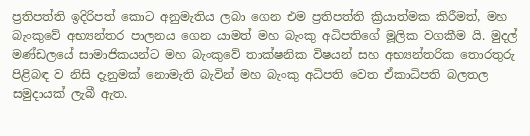ප්‍රතිපත්ති ඉදිරිපත් කොට අනුමැතිය ලබා ගෙන එම ප්‍රතිපත්ති ක්‍රියාත්මක කිරීමත්, මහ බැංකුවේ අභ්‍යන්තර පාලනය ගෙන යාමත් මහ බැංකු අධිපතිගේ මූලික වගකීම යි. මුදල් මණ්ඩලයේ සාමාජිකයන්ට මහ බැංකුවේ තාක්ෂනික විෂයන් සහ අභ්‍යන්තරික තොරතුරු පිළිබඳ ව නිසි දැනුමක් නොමැති බැවින් මහ බැංකු අධිපති වෙත ඒකාධිපති බලතල සමුදායක් ලැබී ඇත.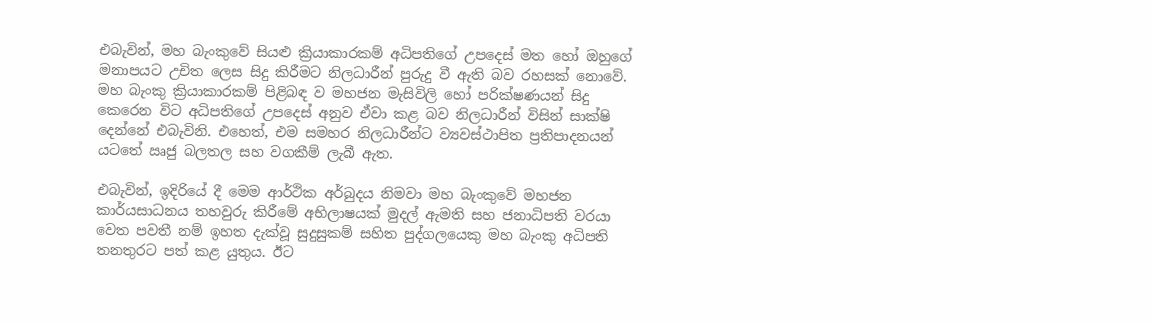එබැවින්, මහ බැංකුවේ සියළු ක්‍රියාකාරකම් අධිපතිගේ උපදෙස් මත හෝ ඔහුගේ මනාපයට උචිත ලෙස සිදු කිරීමට නිලධාරීන් පුරුදු වී ඇති බව රහසක් නොවේ. මහ බැංකු ක්‍රියාකාරකම් පිළිබඳ ව මහජන මැසිවිලි හෝ පරික්ෂණයන් සිදු කෙරෙන විට අධිපතිගේ උපදෙස් අනුව ඒවා කළ බව නිලධාරීන් විසින් සාක්ෂි දෙන්නේ එබැවිනි. එහෙත්, එම සමහර නිලධාරීන්ට ව්‍යවස්ථාපිත ප්‍රතිපාදනයන් යටතේ ඍජු බලතල සහ වගකීම් ලැබී ඇත.

එබැවින්, ඉදිරියේ දී මෙම ආර්ථික අර්බුදය නිමවා මහ බැංකුවේ මහජන කාර්යසාධනය තහවුරු කිරීමේ අභිලාෂයක් මුදල් ඇමති සහ ජනාධිපති වරයා වෙත පවතී නම් ඉහත දැක්වූ සුදුසුකම් සහිත පුද්ගලයෙකු මහ බැංකු අධිපති තනතුරට පත් කළ යුතුය. ඊට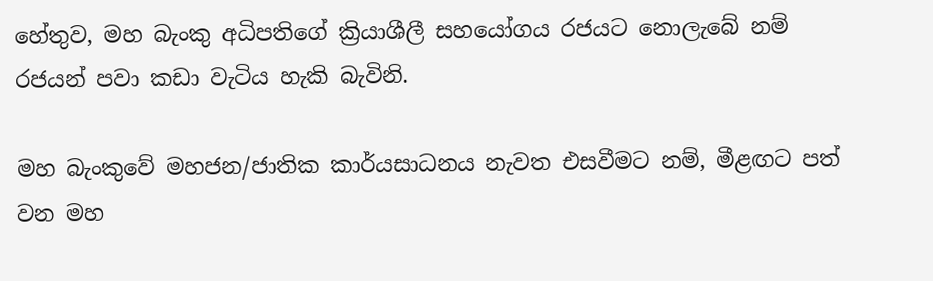හේතුව, මහ බැංකු අධිපතිගේ ක්‍රියාශීලී සහයෝගය රජයට නොලැබේ නම් රජයන් පවා කඩා වැටිය හැකි බැවිනි.

මහ බැංකුවේ මහජන/ජාතික කාර්යසාධනය නැවත එසවීමට නම්, මීළඟට පත් වන මහ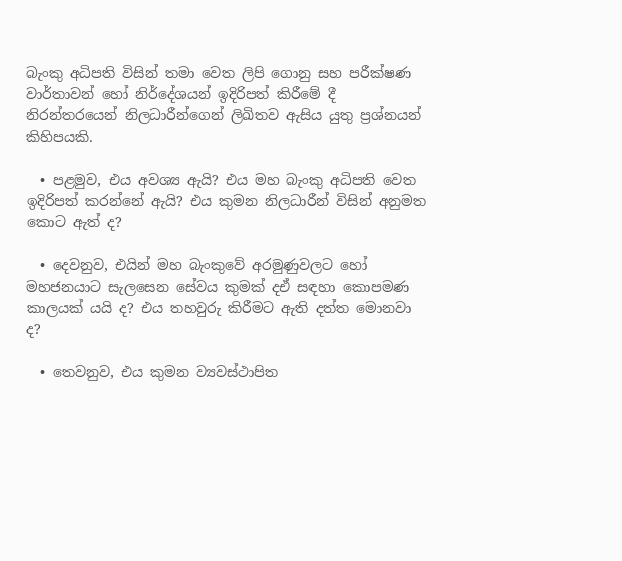බැංකු අධිපති විසින් තමා වෙත ලිපි ගොනු සහ පරීක්ෂණ වාර්තාවන් හෝ නිර්දේශයන් ඉදිරිපත් කිරීමේ දී නිරන්තරයෙන් නිලධාරීන්ගෙන් ලිඛිතව ඇසිය යුතු ප්‍රශ්නයන් කිහිපයකි.

  • පළමුව, එය අවශ්‍ය ඇයි? එය මහ බැංකු අධිපති වෙත ඉදිරිපත් කරන්නේ ඇයි? එය කුමන නිලධාරීන් විසින් අනුමත කොට ඇත් ද?

  • දෙවනුව, එයින් මහ බැංකුවේ අරමුණුවලට හෝ මහජනයාට සැලසෙන සේවය කුමක් දඒ සඳහා කොපමණ කාලයක් යයි ද? එය තහවුරු කිරීමට ඇති දත්ත මොනවා ද?

  • තෙවනුව, එය කුමන ව්‍යවස්ථාපිත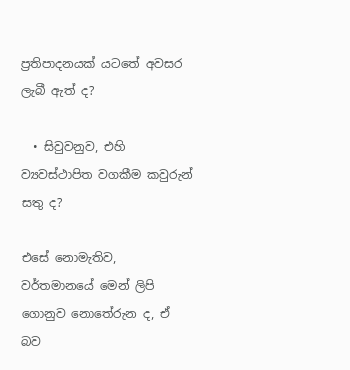ප්‍රතිපාදනයක් යටතේ අවසර ලැබී ඇත් ද?

  • සිවුවනුව, එහි ව්‍යවස්ථාපිත වගකීම කවුරුන් සතු ද?

එසේ නොමැතිව, වර්තමානයේ මෙන් ලිපි ගොනුව නොතේරුන ද, ඒ බව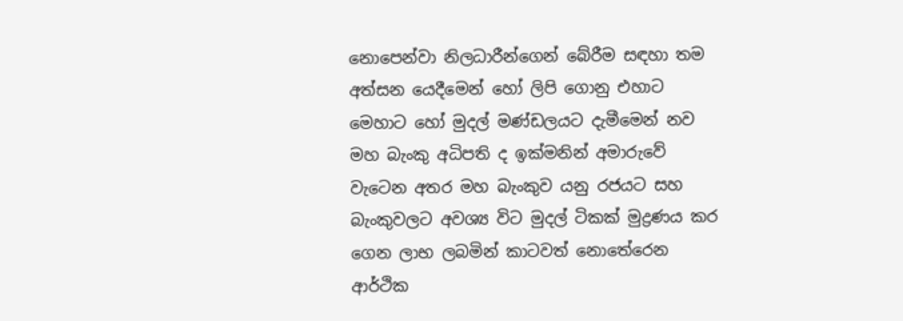නොපෙන්වා නිලධාරීන්ගෙන් බේරීම සඳහා තම අත්සන යෙදීමෙන් හෝ ලිපි ගොනු එහාට මෙහාට හෝ මුදල් මණ්ඩලයට දැමීමෙන් නව මහ බැංකු අධිපති ද ඉක්මනින් අමාරුවේ වැටෙන අතර මහ බැංකුව යනු රජයට සහ බැංකුවලට අවශ්‍ය විට මුදල් ටිකක් මුද්‍රණය කර ගෙන ලාභ ලබමින් කාටවත් නොතේරෙන ආර්ථික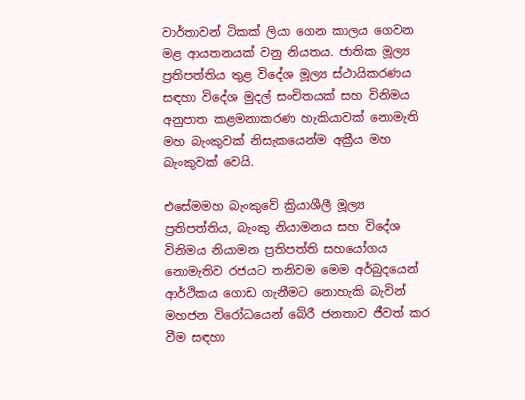වාර්තාවන් ටිකක් ලියා ගෙන කාලය ගෙවන මළ ආයතනයක් වනු නියතය. ජාතික මූල්‍ය ප්‍රතිපත්තිය තුළ විදේශ මූල්‍ය ස්ථායිකරණය සඳහා විදේශ මුදල් සංචිතයක් සහ විනිමය අනුපාත කළමනාකරණ හැකියාවක් නොමැති මහ බැංකුවක් නිසැකයෙන්ම අක්‍රීය මහ බැංකුවක් වෙයි.

එසේමමහ බැංකුවේ ක්‍රියාශීලී මූල්‍ය ප්‍රතිපත්තිය, බැංකු නියාමනය සහ විදේශ විනිමය නියාමන ප්‍රතිපත්ති සහයෝගය නොමැතිව රජයට තනිවම මෙම අර්බුදයෙන් ආර්ථිකය ගොඩ ගැනීමට නොහැකි බැවින් මහජන විරෝධයෙන් බේරී ජනතාව ජීවත් කර වීම සඳහා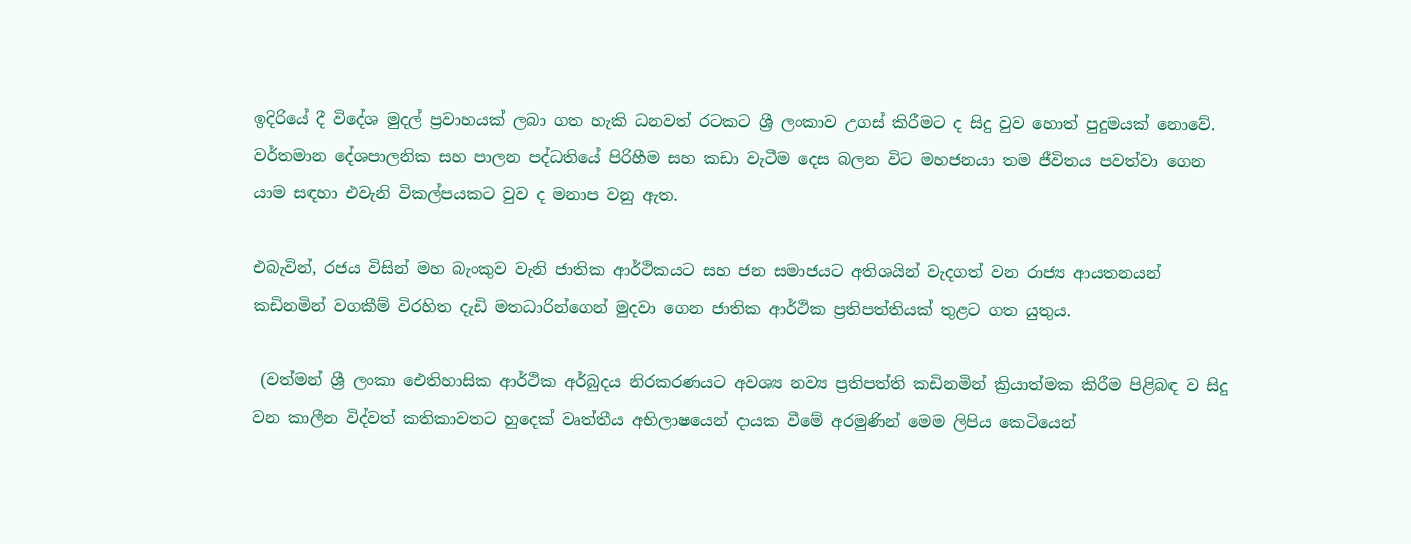ඉදිරියේ දී විදේශ මුදල් ප්‍රවාහයක් ලබා ගත හැකි ධනවත් රටකට ශ්‍රී ලංකාව උගස් කිරීමට ද සිදු වුව හොත් පුදුමයක් නොවේ. වර්තමාන දේශපාලනික සහ පාලන පද්ධතියේ පිරිහීම සහ කඩා වැටීම දෙස බලන විට මහජනයා තම ජීවිතය පවත්වා ගෙන යාම සඳහා එවැනි විකල්පයකට වුව ද මනාප වනු ඇත.

එබැවින්, රජය විසින් මහ බැංකුව වැනි ජාතික ආර්ථිකයට සහ ජන සමාජයට අතිශයින් වැදගත් වන රාජ්‍ය ආයතනයන් කඩිනමින් වගකීම් විරහිත දැඩි මතධාරින්ගෙන් මුදවා ගෙන ජාතික ආර්ථික ප්‍රතිපත්තියක් තුළට ගත යුතුය.

 (වත්මන් ශ්‍රී ලංකා ඓතිහාසික ආර්ථික අර්බුදය නිරකරණයට අවශ්‍ය නව්‍ය ප්‍රතිපත්ති කඩිනමින් ක්‍රියාත්මක කිරීම පිළිබඳ ව සිදු වන කාලීන විද්වත් කතිකාවතට හුදෙක් වෘත්තීය අභිලාෂයෙන් දායක වීමේ අරමුණින් මෙම ලිපිය කෙටියෙන්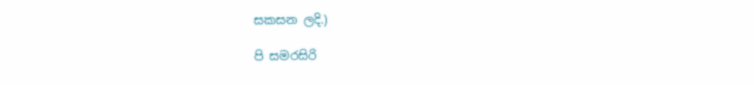සකසන ලදි.)

පි සමරසිරි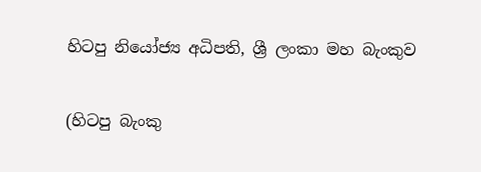හිටපු නියෝජ්‍ය අධිපති, ශ්‍රී ලංකා මහ බැංකුව

(හිටපු බැංකු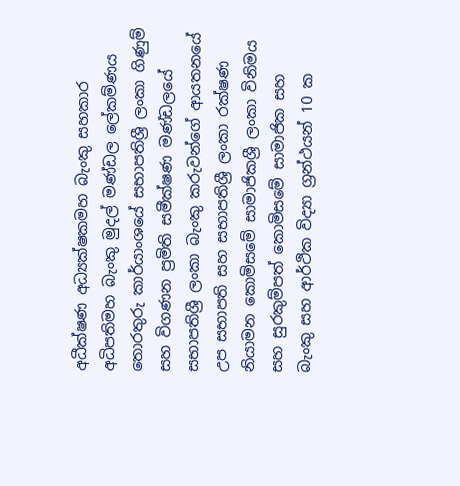අධීක්ෂණ අධ්‍යක්ෂකමහ බැංකු සහකාර අධිපතිමහ බැංකු මුදල් මණ්ඩල ලේකම්ණය තොරතුරු කාර්යාංශයේ සභාපතිශ්‍රී ලංකා ගිණුම් සහ විගණන ප්‍රමිති සමීක්ෂණ මණ්ඩලයේ සභාපතිශ්‍රී ලංකා බැංකු කරුවන්ගේ ආයතනයේ උප සභාපති සහ සභාපතිශ්‍රී ලංකා රක්ෂණ නියාමන කොමිසමේ සාමාජිකශ්‍රී ලංකා විනිමය සහ සුරකුම්පත් කොමිසමේ සාමාජික සහ බැංකු සහ ආර්ථික විද්‍යා ග්‍රන්ථයන් 10 ක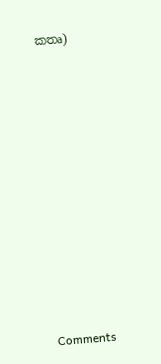කතෘ)












Comments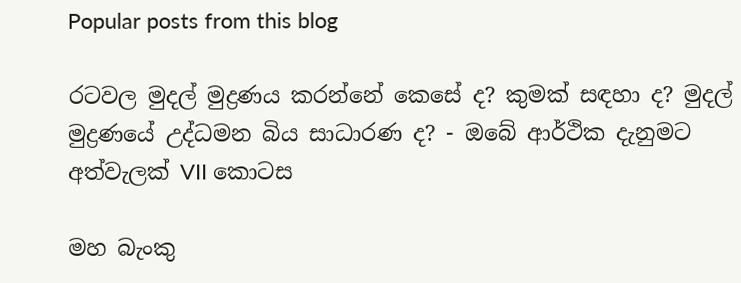Popular posts from this blog

රටවල මුදල් මුද්‍රණය කරන්නේ කෙසේ ද? කුමක් සඳහා ද? මුදල් මුද්‍රණයේ උද්ධමන බිය සාධාරණ ද? - ඔබේ ආර්ථික දැනුමට අත්වැලක් VII කොටස

මහ බැංකු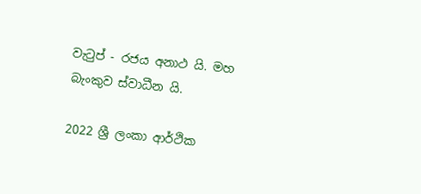වැටුප් - රජය අනාථ යි. මහ බැංකුව ස්වාධීන යි.

2022 ශ්‍රී ලංකා ආර්ථික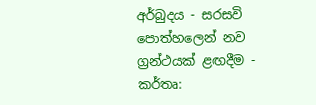අර්බුදය - සරසවි පොත්හලෙන් නව ග්‍රන්ථයක් ළඟදීම - කර්තෘ: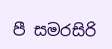පී සමරසිරි